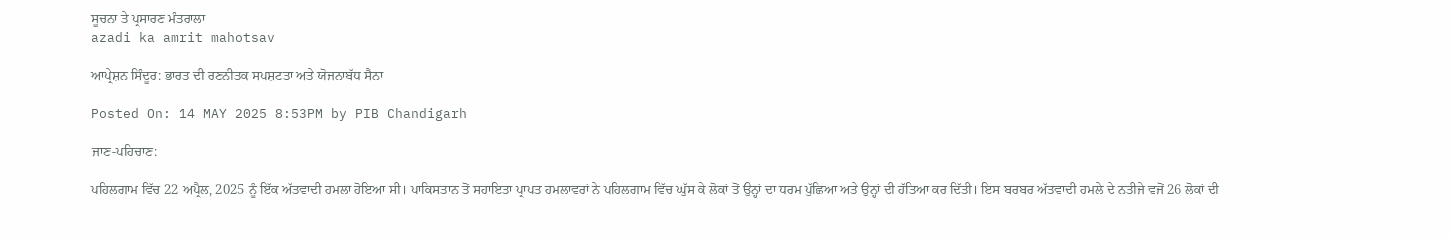ਸੂਚਨਾ ਤੇ ਪ੍ਰਸਾਰਣ ਮੰਤਰਾਲਾ
azadi ka amrit mahotsav

ਆਪ੍ਰੇਸ਼ਨ ਸਿੰਦੂਰ: ਭਾਰਤ ਦੀ ਰਣਨੀਤਕ ਸਪਸ਼ਟਤਾ ਅਤੇ ਯੋਜਨਾਬੱਧ ਸੈਨਾ

Posted On: 14 MAY 2025 8:53PM by PIB Chandigarh

ਜਾਣ-ਪਹਿਚਾਣ:

ਪਹਿਲਗਾਮ ਵਿੱਚ 22 ਅਪ੍ਰੈਲ, 2025 ਨੂੰ ਇੱਕ ਅੱਤਵਾਦੀ ਹਮਲਾ ਹੋਇਆ ਸੀ। ਪਾਕਿਸਤਾਨ ਤੋਂ ਸਹਾਇਤਾ ਪ੍ਰਾਪਤ ਹਮਲਾਵਰਾਂ ਨੇ ਪਹਿਲਗਾਮ ਵਿੱਚ ਘੁੱਸ ਕੇ ਲੋਕਾਂ ਤੋਂ ਉਨ੍ਹਾਂ ਦਾ ਧਰਮ ਪੁੱਛਿਆ ਅਤੇ ਉਨ੍ਹਾਂ ਦੀ ਹੱਤਿਆ ਕਰ ਦਿੱਤੀ। ਇਸ ਬਰਬਰ ਅੱਤਵਾਦੀ ਹਮਲੇ ਦੇ ਨਤੀਜੇ ਵਜੋਂ 26 ਲੋਕਾਂ ਦੀ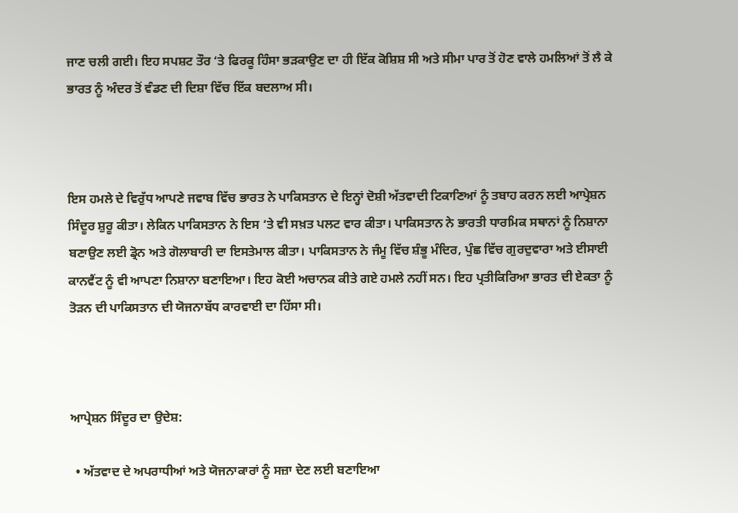ਜਾਣ ਚਲੀ ਗਈ। ਇਹ ਸਪਸ਼ਟ ਤੌਰ ‘ਤੇ ਫਿਰਕੂ ਹਿੰਸਾ ਭੜਕਾਉਣ ਦਾ ਹੀ ਇੱਕ ਕੋਸ਼ਿਸ਼ ਸੀ ਅਤੇ ਸੀਮਾ ਪਾਰ ਤੋਂ ਹੋਣ ਵਾਲੇ ਹਮਲਿਆਂ ਤੋਂ ਲੈ ਕੇ ਭਾਰਤ ਨੂੰ ਅੰਦਰ ਤੋਂ ਵੰਡਣ ਦੀ ਦਿਸ਼ਾ ਵਿੱਚ ਇੱਕ ਬਦਲਾਅ ਸੀ।



ਇਸ ਹਮਲੇ ਦੇ ਵਿਰੁੱਧ ਆਪਣੇ ਜਵਾਬ ਵਿੱਚ ਭਾਰਤ ਨੇ ਪਾਕਿਸਤਾਨ ਦੇ ਇਨ੍ਹਾਂ ਦੋਸ਼ੀ ਅੱਤਵਾਦੀ ਟਿਕਾਣਿਆਂ ਨੂੰ ਤਬਾਹ ਕਰਨ ਲਈ ਆਪ੍ਰੇਸ਼ਨ ਸਿੰਦੂਰ ਸ਼ੁਰੂ ਕੀਤਾ। ਲੇਕਿਨ ਪਾਕਿਸਤਾਨ ਨੇ ਇਸ ‘ਤੇ ਵੀ ਸਖ਼ਤ ਪਲਟ ਵਾਰ ਕੀਤਾ। ਪਾਕਿਸਤਾਨ ਨੇ ਭਾਰਤੀ ਧਾਰਮਿਕ ਸਥਾਨਾਂ ਨੂੰ ਨਿਸ਼ਾਨਾ ਬਣਾਉਣ ਲਈ ਡ੍ਰੋਨ ਅਤੇ ਗੋਲਾਬਾਰੀ ਦਾ ਇਸਤੇਮਾਲ ਕੀਤਾ। ਪਾਕਿਸਤਾਨ ਨੇ ਜੰਮੂ ਵਿੱਚ ਸ਼ੰਭੂ ਮੰਦਿਰ, ਪੁੰਛ ਵਿੱਚ ਗੁਰਦੁਵਾਰਾ ਅਤੇ ਈਸਾਈ ਕਾਨਵੈਂਟ ਨੂੰ ਵੀ ਆਪਣਾ ਨਿਸ਼ਾਨਾ ਬਣਾਇਆ। ਇਹ ਕੋਈ ਅਚਾਨਕ ਕੀਤੇ ਗਏ ਹਮਲੇ ਨਹੀਂ ਸਨ। ਇਹ ਪ੍ਰਤੀਕਿਰਿਆ ਭਾਰਤ ਦੀ ਏਕਤਾ ਨੂੰ ਤੋੜਨ ਦੀ ਪਾਕਿਸਤਾਨ ਦੀ ਯੋਜਨਾਬੱਧ ਕਾਰਵਾਈ ਦਾ ਹਿੱਸਾ ਸੀ।



ਆਪ੍ਰੇਸ਼ਨ ਸਿੰਦੂਰ ਦਾ ਉਦੇਸ਼:

  • ਅੱਤਵਾਦ ਦੇ ਅਪਰਾਧੀਆਂ ਅਤੇ ਯੋਜਨਾਕਾਰਾਂ ਨੂੰ ਸਜ਼ਾ ਦੇਣ ਲਈ ਬਣਾਇਆ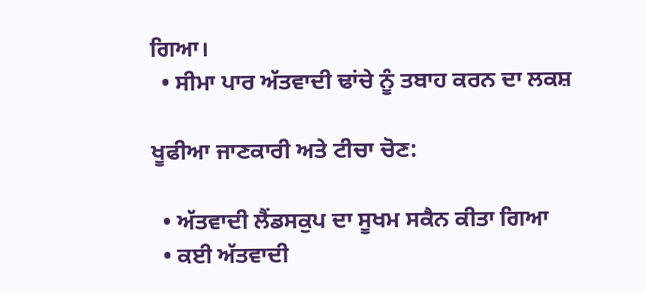ਗਿਆ।
  • ਸੀਮਾ ਪਾਰ ਅੱਤਵਾਦੀ ਢਾਂਚੇ ਨੂੰ ਤਬਾਹ ਕਰਨ ਦਾ ਲਕਸ਼

ਖੂਫੀਆ ਜਾਣਕਾਰੀ ਅਤੇ ਟੀਚਾ ਚੋਣ:

  • ਅੱਤਵਾਦੀ ਲੈਂਡਸਕੁਪ ਦਾ ਸੂਖਮ ਸਕੈਨ ਕੀਤਾ ਗਿਆ
  • ਕਈ ਅੱਤਵਾਦੀ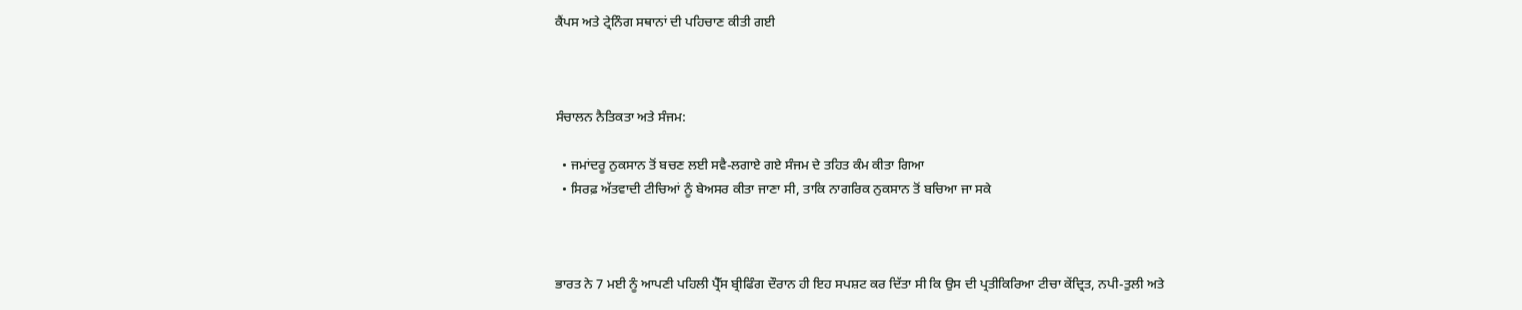ਕੈਂਪਸ ਅਤੇ ਟ੍ਰੇਨਿੰਗ ਸਥਾਨਾਂ ਦੀ ਪਹਿਚਾਣ ਕੀਤੀ ਗਈ



ਸੰਚਾਲਨ ਨੈਤਿਕਤਾ ਅਤੇ ਸੰਜਮ:

  • ਜਮਾਂਦਰੂ ਨੁਕਸਾਨ ਤੋਂ ਬਚਣ ਲਈ ਸਵੈ-ਲਗਾਏ ਗਏ ਸੰਜਮ ਦੇ ਤਹਿਤ ਕੰਮ ਕੀਤਾ ਗਿਆ
  • ਸਿਰਫ਼ ਅੱਤਵਾਦੀ ਟੀਚਿਆਂ ਨੂੰ ਬੇਅਸਰ ਕੀਤਾ ਜਾਣਾ ਸੀ, ਤਾਕਿ ਨਾਗਰਿਕ ਨੁਕਸਾਨ ਤੋਂ ਬਚਿਆ ਜਾ ਸਕੇ



ਭਾਰਤ ਨੇ 7 ਮਈ ਨੂੰ ਆਪਣੀ ਪਹਿਲੀ ਪ੍ਰੈੱਸ ਬ੍ਰੀਫਿੰਗ ਦੌਰਾਨ ਹੀ ਇਹ ਸਪਸ਼ਟ ਕਰ ਦਿੱਤਾ ਸੀ ਕਿ ਉਸ ਦੀ ਪ੍ਰਤੀਕਿਰਿਆ ਟੀਚਾ ਕੇਂਦ੍ਰਿਤ, ਨਪੀ-ਤੁਲੀ ਅਤੇ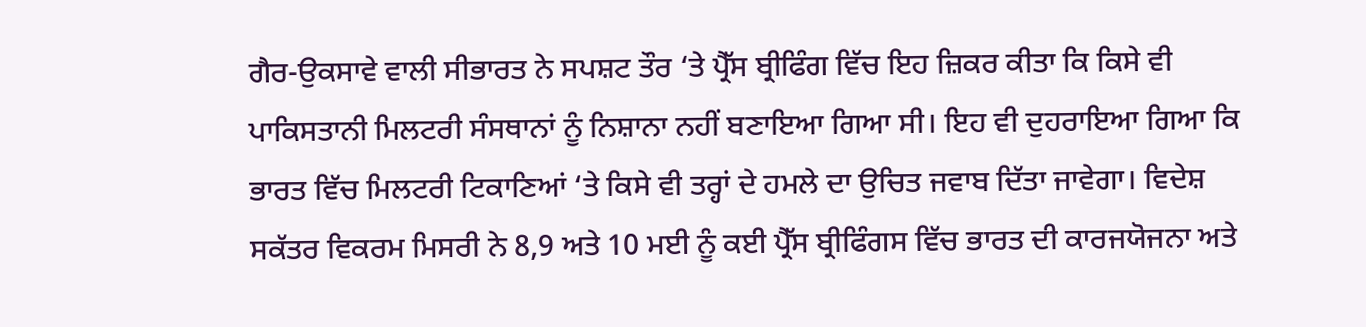ਗੈਰ-ਉਕਸਾਵੇ ਵਾਲੀ ਸੀਭਾਰਤ ਨੇ ਸਪਸ਼ਟ ਤੌਰ ‘ਤੇ ਪ੍ਰੈੱਸ ਬ੍ਰੀਫਿੰਗ ਵਿੱਚ ਇਹ ਜ਼ਿਕਰ ਕੀਤਾ ਕਿ ਕਿਸੇ ਵੀ ਪਾਕਿਸਤਾਨੀ ਮਿਲਟਰੀ ਸੰਸਥਾਨਾਂ ਨੂੰ ਨਿਸ਼ਾਨਾ ਨਹੀਂ ਬਣਾਇਆ ਗਿਆ ਸੀ। ਇਹ ਵੀ ਦੁਹਰਾਇਆ ਗਿਆ ਕਿ ਭਾਰਤ ਵਿੱਚ ਮਿਲਟਰੀ ਟਿਕਾਣਿਆਂ ‘ਤੇ ਕਿਸੇ ਵੀ ਤਰ੍ਹਾਂ ਦੇ ਹਮਲੇ ਦਾ ਉਚਿਤ ਜਵਾਬ ਦਿੱਤਾ ਜਾਵੇਗਾ। ਵਿਦੇਸ਼ ਸਕੱਤਰ ਵਿਕਰਮ ਮਿਸਰੀ ਨੇ 8,9 ਅਤੇ 10 ਮਈ ਨੂੰ ਕਈ ਪ੍ਰੈੱਸ ਬ੍ਰੀਫਿੰਗਸ ਵਿੱਚ ਭਾਰਤ ਦੀ ਕਾਰਜਯੋਜਨਾ ਅਤੇ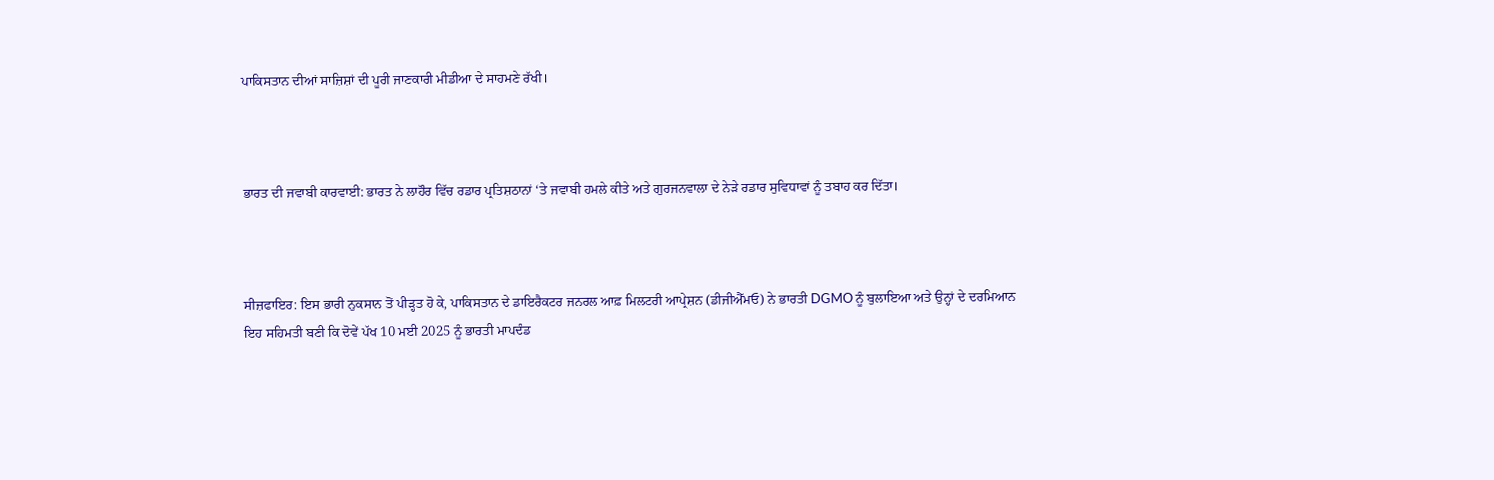ਪਾਕਿਸਤਾਨ ਦੀਆਂ ਸਾਜ਼ਿਸ਼ਾਂ ਦੀ ਪੂਰੀ ਜਾਣਕਾਰੀ ਮੀਡੀਆ ਦੇ ਸਾਹਮਣੇ ਰੱਖੀ।



ਭਾਰਤ ਦੀ ਜਵਾਬੀ ਕਾਰਵਾਈ: ਭਾਰਤ ਨੇ ਲਾਹੌਰ ਵਿੱਚ ਰਡਾਰ ਪ੍ਰਤਿਸ਼ਠਾਨਾਂ ‘ਤੇ ਜਵਾਬੀ ਹਮਲੇ ਕੀਤੇ ਅਤੇ ਗੁਰਜਨਵਾਲਾ ਦੇ ਨੇੜੇ ਰਡਾਰ ਸੁਵਿਧਾਵਾਂ ਨੂੰ ਤਬਾਹ ਕਰ ਦਿੱਤਾ।



ਸੀਜ਼ਫਾਇਰ: ਇਸ ਭਾਰੀ ਨੁਕਸਾਨ ਤੋਂ ਪੀੜ੍ਹਤ ਹੋ ਕੇ, ਪਾਕਿਸਤਾਨ ਦੇ ਡਾਇਰੈਕਟਰ ਜਨਰਲ ਆਫ਼ ਮਿਲਟਰੀ ਆਪ੍ਰੇਸ਼ਨ (ਡੀਜੀਐੱਮਓ) ਨੇ ਭਾਰਤੀ DGMO ਨੂੰ ਬੁਲਾਇਆ ਅਤੇ ਉਨ੍ਹਾਂ ਦੇ ਦਰਮਿਆਨ ਇਹ ਸਹਿਮਤੀ ਬਣੀ ਕਿ ਦੋਵੇਂ ਪੱਖ 10 ਮਈ 2025 ਨੂੰ ਭਾਰਤੀ ਮਾਪਦੰਡ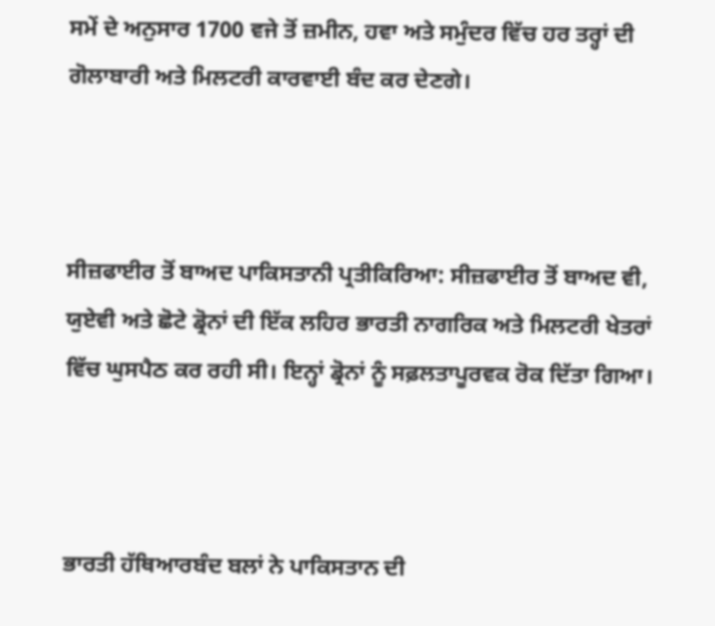ਸਮੇਂ ਦੇ ਅਨੁਸਾਰ 1700 ਵਜੇ ਤੋਂ ਜ਼ਮੀਨ, ਹਵਾ ਅਤੇ ਸਮੁੰਦਰ ਵਿੱਚ ਹਰ ਤਰ੍ਹਾਂ ਦੀ ਗੋਲਾਬਾਰੀ ਅਤੇ ਮਿਲਟਰੀ ਕਾਰਵਾਈ ਬੰਦ ਕਰ ਦੇਣਗੇ।



ਸੀਜ਼ਫਾਈਰ ਤੋਂ ਬਾਅਦ ਪਾਕਿਸਤਾਨੀ ਪ੍ਰਤੀਕਿਰਿਆ: ਸੀਜ਼ਫਾਈਰ ਤੋਂ ਬਾਅਦ ਵੀ, ਯੁਏਵੀ ਅਤੇ ਛੋਟੇ ਡ੍ਰੋਨਾਂ ਦੀ ਇੱਕ ਲਹਿਰ ਭਾਰਤੀ ਨਾਗਰਿਕ ਅਤੇ ਮਿਲਟਰੀ ਖੇਤਰਾਂ ਵਿੱਚ ਘੁਸਪੈਠ ਕਰ ਰਹੀ ਸੀ। ਇਨ੍ਹਾਂ ਡ੍ਰੋਨਾਂ ਨੂੰ ਸਫ਼ਲਤਾਪੂਰਵਕ ਰੋਕ ਦਿੱਤਾ ਗਿਆ।



ਭਾਰਤੀ ਹੱਥਿਆਰਬੰਦ ਬਲਾਂ ਨੇ ਪਾਕਿਸਤਾਨ ਦੀ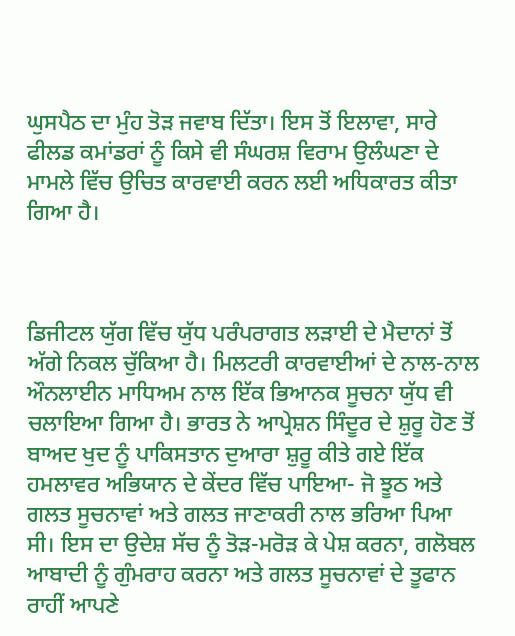ਘੁਸਪੈਠ ਦਾ ਮੁੰਹ ਤੋੜ ਜਵਾਬ ਦਿੱਤਾ। ਇਸ ਤੋਂ ਇਲਾਵਾ, ਸਾਰੇ ਫੀਲਡ ਕਮਾਂਡਰਾਂ ਨੂੰ ਕਿਸੇ ਵੀ ਸੰਘਰਸ਼ ਵਿਰਾਮ ਉਲੰਘਣਾ ਦੇ ਮਾਮਲੇ ਵਿੱਚ ਉਚਿਤ ਕਾਰਵਾਈ ਕਰਨ ਲਈ ਅਧਿਕਾਰਤ ਕੀਤਾ ਗਿਆ ਹੈ।



ਡਿਜੀਟਲ ਯੁੱਗ ਵਿੱਚ ਯੁੱਧ ਪਰੰਪਰਾਗਤ ਲੜਾਈ ਦੇ ਮੈਦਾਨਾਂ ਤੋਂ ਅੱਗੇ ਨਿਕਲ ਚੁੱਕਿਆ ਹੈ। ਮਿਲਟਰੀ ਕਾਰਵਾਈਆਂ ਦੇ ਨਾਲ-ਨਾਲ ਔਨਲਾਈਨ ਮਾਧਿਅਮ ਨਾਲ ਇੱਕ ਭਿਆਨਕ ਸੂਚਨਾ ਯੁੱਧ ਵੀ ਚਲਾਇਆ ਗਿਆ ਹੈ। ਭਾਰਤ ਨੇ ਆਪ੍ਰੇਸ਼ਨ ਸਿੰਦੂਰ ਦੇ ਸ਼ੁਰੂ ਹੋਣ ਤੋਂ ਬਾਅਦ ਖੁਦ ਨੂੰ ਪਾਕਿਸਤਾਨ ਦੁਆਰਾ ਸ਼ੁਰੂ ਕੀਤੇ ਗਏ ਇੱਕ ਹਮਲਾਵਰ ਅਭਿਯਾਨ ਦੇ ਕੇਂਦਰ ਵਿੱਚ ਪਾਇਆ- ਜੋ ਝੂਠ ਅਤੇ ਗਲਤ ਸੂਚਨਾਵਾਂ ਅਤੇ ਗਲਤ ਜਾਣਾਕਰੀ ਨਾਲ ਭਰਿਆ ਪਿਆ ਸੀ। ਇਸ ਦਾ ਉਦੇਸ਼ ਸੱਚ ਨੂੰ ਤੋੜ-ਮਰੋੜ ਕੇ ਪੇਸ਼ ਕਰਨਾ, ਗਲੋਬਲ ਆਬਾਦੀ ਨੂੰ ਗੁੰਮਰਾਹ ਕਰਨਾ ਅਤੇ ਗਲਤ ਸੂਚਨਾਵਾਂ ਦੇ ਤੂਫਾਨ ਰਾਹੀਂ ਆਪਣੇ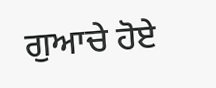ਗੁਆਚੇ ਹੋਏ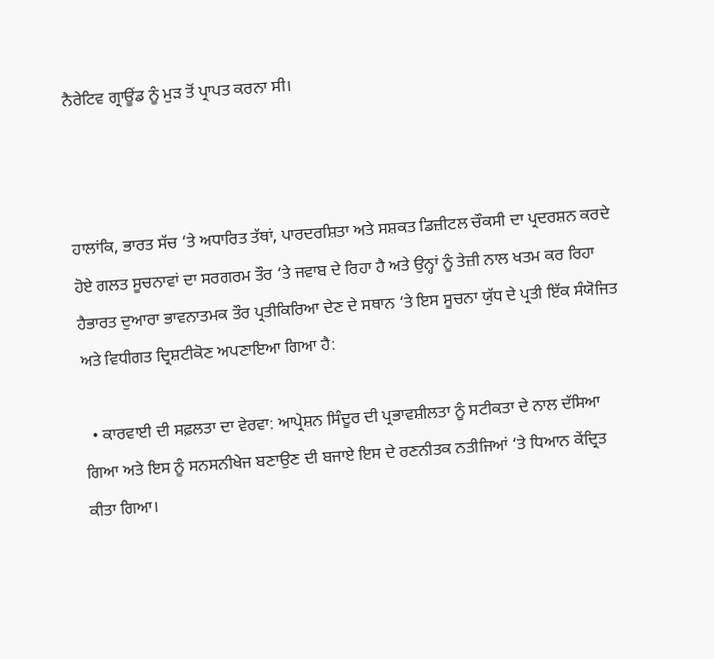ਨੈਰੇਟਿਵ ਗ੍ਰਾਊਂਡ ਨੂੰ ਮੁੜ ਤੋਂ ਪ੍ਰਾਪਤ ਕਰਨਾ ਸੀ।



ਹਾਲਾਂਕਿ, ਭਾਰਤ ਸੱਚ ‘ਤੇ ਅਧਾਰਿਤ ਤੱਥਾਂ, ਪਾਰਦਰਸ਼ਿਤਾ ਅਤੇ ਸਸ਼ਕਤ ਡਿਜ਼ੀਟਲ ਚੌਕਸੀ ਦਾ ਪ੍ਰਦਰਸ਼ਨ ਕਰਦੇ ਹੋਏ ਗਲਤ ਸੂਚਨਾਵਾਂ ਦਾ ਸਰਗਰਮ ਤੌਰ ‘ਤੇ ਜਵਾਬ ਦੇ ਰਿਹਾ ਹੈ ਅਤੇ ਉਨ੍ਹਾਂ ਨੂੰ ਤੇਜ਼ੀ ਨਾਲ ਖਤਮ ਕਰ ਰਿਹਾ ਹੈਭਾਰਤ ਦੁਆਰਾ ਭਾਵਨਾਤਮਕ ਤੌਰ ਪ੍ਰਤੀਕਿਰਿਆ ਦੇਣ ਦੇ ਸਥਾਨ ‘ਤੇ ਇਸ ਸੂਚਨਾ ਯੁੱਧ ਦੇ ਪ੍ਰਤੀ ਇੱਕ ਸੰਯੋਜਿਤ ਅਤੇ ਵਿਧੀਗਤ ਦ੍ਰਿਸ਼ਟੀਕੋਣ ਅਪਣਾਇਆ ਗਿਆ ਹੈ:

  • ਕਾਰਵਾਈ ਦੀ ਸਫ਼ਲਤਾ ਦਾ ਵੇਰਵਾ: ਆਪ੍ਰੇਸ਼ਨ ਸਿੰਦੂਰ ਦੀ ਪ੍ਰਭਾਵਸ਼ੀਲਤਾ ਨੂੰ ਸਟੀਕਤਾ ਦੇ ਨਾਲ ਦੱਸਿਆ ਗਿਆ ਅਤੇ ਇਸ ਨੂੰ ਸਨਸਨੀਖੇਜ ਬਣਾਉਣ ਦੀ ਬਜਾਏ ਇਸ ਦੇ ਰਣਨੀਤਕ ਨਤੀਜਿਆਂ ‘ਤੇ ਧਿਆਨ ਕੇਂਦ੍ਰਿਤ ਕੀਤਾ ਗਿਆ।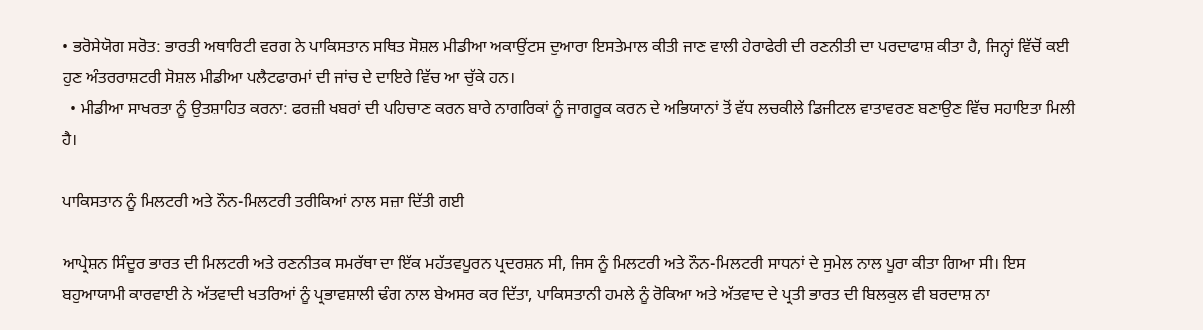• ਭਰੋਸੇਯੋਗ ਸਰੋਤ: ਭਾਰਤੀ ਅਥਾਰਿਟੀ ਵਰਗ ਨੇ ਪਾਕਿਸਤਾਨ ਸਥਿਤ ਸੋਸ਼ਲ ਮੀਡੀਆ ਅਕਾਉਂਟਸ ਦੁਆਰਾ ਇਸਤੇਮਾਲ ਕੀਤੀ ਜਾਣ ਵਾਲੀ ਹੇਰਾਫੇਰੀ ਦੀ ਰਣਨੀਤੀ ਦਾ ਪਰਦਾਫਾਸ਼ ਕੀਤਾ ਹੈ, ਜਿਨ੍ਹਾਂ ਵਿੱਚੋਂ ਕਈ ਹੁਣ ਅੰਤਰਰਾਸ਼ਟਰੀ ਸੋਸ਼ਲ ਮੀਡੀਆ ਪਲੈਟਫਾਰਮਾਂ ਦੀ ਜਾਂਚ ਦੇ ਦਾਇਰੇ ਵਿੱਚ ਆ ਚੁੱਕੇ ਹਨ।
  • ਮੀਡੀਆ ਸਾਖਰਤਾ ਨੂੰ ਉਤਸ਼ਾਹਿਤ ਕਰਨਾ: ਫਰਜ਼ੀ ਖਬਰਾਂ ਦੀ ਪਹਿਚਾਣ ਕਰਨ ਬਾਰੇ ਨਾਗਰਿਕਾਂ ਨੂੰ ਜਾਗਰੂਕ ਕਰਨ ਦੇ ਅਭਿਯਾਨਾਂ ਤੋਂ ਵੱਧ ਲਚਕੀਲੇ ਡਿਜੀਟਲ ਵਾਤਾਵਰਣ ਬਣਾਉਣ ਵਿੱਚ ਸਹਾਇਤਾ ਮਿਲੀ ਹੈ।

ਪਾਕਿਸਤਾਨ ਨੂੰ ਮਿਲਟਰੀ ਅਤੇ ਨੌਨ-ਮਿਲਟਰੀ ਤਰੀਕਿਆਂ ਨਾਲ ਸਜ਼ਾ ਦਿੱਤੀ ਗਈ

ਆਪ੍ਰੇਸ਼ਨ ਸਿੰਦੂਰ ਭਾਰਤ ਦੀ ਮਿਲਟਰੀ ਅਤੇ ਰਣਨੀਤਕ ਸਮਰੱਥਾ ਦਾ ਇੱਕ ਮਹੱਤਵਪੂਰਨ ਪ੍ਰਦਰਸ਼ਨ ਸੀ, ਜਿਸ ਨੂੰ ਮਿਲਟਰੀ ਅਤੇ ਨੌਨ-ਮਿਲਟਰੀ ਸਾਧਨਾਂ ਦੇ ਸੁਮੇਲ ਨਾਲ ਪੂਰਾ ਕੀਤਾ ਗਿਆ ਸੀ। ਇਸ ਬਹੁਆਯਾਮੀ ਕਾਰਵਾਈ ਨੇ ਅੱਤਵਾਦੀ ਖਤਰਿਆਂ ਨੂੰ ਪ੍ਰਭਾਵਸ਼ਾਲੀ ਢੰਗ ਨਾਲ ਬੇਅਸਰ ਕਰ ਦਿੱਤਾ, ਪਾਕਿਸਤਾਨੀ ਹਮਲੇ ਨੂੰ ਰੋਕਿਆ ਅਤੇ ਅੱਤਵਾਦ ਦੇ ਪ੍ਰਤੀ ਭਾਰਤ ਦੀ ਬਿਲਕੁਲ ਵੀ ਬਰਦਾਸ਼ ਨਾ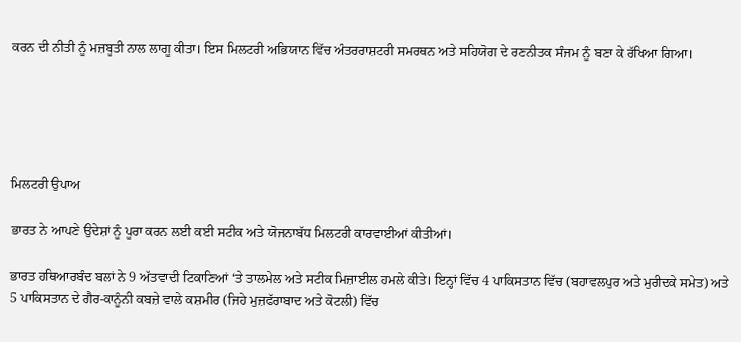ਕਰਨ ਦੀ ਨੀਤੀ ਨੂੰ ਮਜ਼ਬੂਤੀ ਨਾਲ ਲਾਗੂ ਕੀਤਾ। ਇਸ ਮਿਲਟਰੀ ਅਭਿਯਾਨ ਵਿੱਚ ਅੰਤਰਰਾਸ਼ਟਰੀ ਸਮਰਥਨ ਅਤੇ ਸਹਿਯੋਗ ਦੇ ਰਣਨੀਤਕ ਸੰਜਮ ਨੂੰ ਬਣਾ ਕੇ ਰੱਖਿਆ ਗਿਆ।





ਮਿਲਟਰੀ ਉਪਾਅ

ਭਾਰਤ ਨੇ ਆਪਣੇ ਉਦੇਸ਼ਾਂ ਨੂੰ ਪੂਰਾ ਕਰਨ ਲਈ ਕਈ ਸਟੀਕ ਅਤੇ ਯੋਜਨਾਬੱਧ ਮਿਲਟਰੀ ਕਾਰਵਾਈਆਂ ਕੀਤੀਆਂ।

ਭਾਰਤ ਹਥਿਆਰਬੰਦ ਬਲਾਂ ਨੇ 9 ਅੱਤਵਾਦੀ ਟਿਕਾਣਿਆਂ ‘ਤੇ ਤਾਲਮੇਲ ਅਤੇ ਸਟੀਕ ਮਿਜ਼ਾਈਲ ਹਮਲੇ ਕੀਤੇ। ਇਨ੍ਹਾਂ ਵਿੱਚ 4 ਪਾਕਿਸਤਾਨ ਵਿੱਚ (ਬਹਾਵਲਪੁਰ ਅਤੇ ਮੁਰੀਦਕੇ ਸਮੇਤ) ਅਤੇ 5 ਪਾਕਿਸਤਾਨ ਦੇ ਗੈਰ-ਕਾਨੂੰਨੀ ਕਬਜ਼ੇ ਵਾਲੇ ਕਸ਼ਮੀਰ (ਜਿਹੇ ਮੁਜ਼ਫੱਰਾਬਾਦ ਅਤੇ ਕੋਟਲੀ) ਵਿੱਚ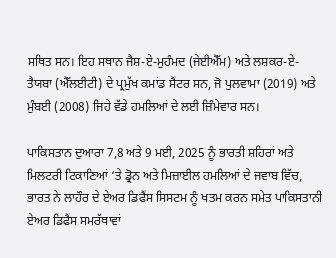ਸਥਿਤ ਸਨ। ਇਹ ਸਥਾਨ ਜੈਸ਼-ਏ-ਮੁਹੰਮਦ (ਜੇਈਐੱਮ) ਅਤੇ ਲਸ਼ਕਰ-ਏ-ਤੈਯਬਾ (ਐੱਲਈਟੀ) ਦੇ ਪ੍ਰਮੁੱਖ ਕਮਾਂਡ ਸੈਂਟਰ ਸਨ, ਜੋ ਪੁਲਵਾਮਾ (2019) ਅਤੇ ਮੁੰਬਈ (2008) ਜਿਹੇ ਵੱਡੇ ਹਮਲਿਆਂ ਦੇ ਲਈ ਜ਼ਿੰਮੇਵਾਰ ਸਨ।

ਪਾਕਿਸਤਾਨ ਦੁਆਰਾ 7,8 ਅਤੇ 9 ਮਈ, 2025 ਨੂੰ ਭਾਰਤੀ ਸ਼ਹਿਰਾਂ ਅਤੇ ਮਿਲਟਰੀ ਟਿਕਾਣਿਆਂ ‘ਤੇ ਡ੍ਰੋਨ ਅਤੇ ਮਿਜ਼ਾਈਲ ਹਮਲਿਆਂ ਦੇ ਜਵਾਬ ਵਿੱਚ, ਭਾਰਤ ਨੇ ਲਾਹੌਰ ਦੇ ਏਅਰ ਡਿਫੈਂਸ ਸਿਸਟਮ ਨੂੰ ਖਤਮ ਕਰਨ ਸਮੇਤ ਪਾਕਿਸਤਾਨੀ ਏਅਰ ਡਿਫੈਂਸ ਸਮਰੱਥਾਵਾਂ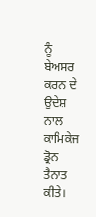ਨੂੰ ਬੇਅਸਰ ਕਰਨ ਦੇ ਉਦੇਸ਼ ਨਾਲ ਕਾਮਿਕੇਜ ਡ੍ਰੋਨ ਤੈਨਾਤ ਕੀਤੇ।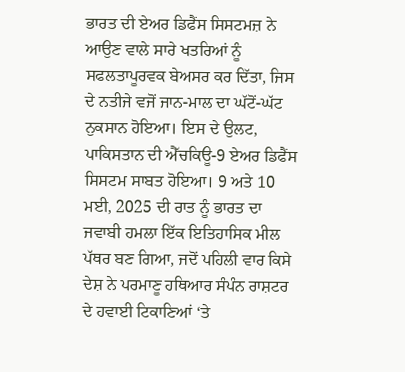ਭਾਰਤ ਦੀ ਏਅਰ ਡਿਫੈਂਸ ਸਿਸਟਮਜ਼ ਨੇ ਆਉਣ ਵਾਲੇ ਸਾਰੇ ਖਤਰਿਆਂ ਨੂੰ ਸਫਲਤਾਪੂਰਵਕ ਬੇਅਸਰ ਕਰ ਦਿੱਤਾ, ਜਿਸ ਦੇ ਨਤੀਜੇ ਵਜੋਂ ਜਾਨ-ਮਾਲ ਦਾ ਘੱਟੋਂ-ਘੱਟ ਨੁਕਸਾਨ ਹੋਇਆ। ਇਸ ਦੇ ਉਲਟ, ਪਾਕਿਸਤਾਨ ਦੀ ਐੱਚਕਿਊ-9 ਏਅਰ ਡਿਫੈਂਸ ਸਿਸਟਮ ਸਾਬਤ ਹੋਇਆ। 9 ਅਤੇ 10 ਮਈ, 2025 ਦੀ ਰਾਤ ਨੂੰ ਭਾਰਤ ਦਾ ਜਵਾਬੀ ਹਮਲਾ ਇੱਕ ਇਤਿਹਾਸਿਕ ਮੀਲ ਪੱਥਰ ਬਣ ਗਿਆ, ਜਦੋਂ ਪਹਿਲੀ ਵਾਰ ਕਿਸੇ ਦੇਸ਼ ਨੇ ਪਰਮਾਣੂ ਹਥਿਆਰ ਸੰਪੰਨ ਰਾਸ਼ਟਰ ਦੇ ਹਵਾਈ ਟਿਕਾਣਿਆਂ ‘ਤੇ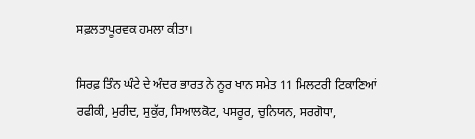ਸਫ਼ਲਤਾਪੂਰਵਕ ਹਮਲਾ ਕੀਤਾ।

ਸਿਰਫ਼ ਤਿੰਨ ਘੰਟੇ ਦੇ ਅੰਦਰ ਭਾਰਤ ਨੇ ਨੂਰ ਖਾਨ ਸਮੇਤ 11 ਮਿਲਟਰੀ ਟਿਕਾਣਿਆਂ ਰਫੀਕੀ, ਮੁਰੀਦ, ਸੁਕੁੱਰ, ਸਿਆਲਕੋਟ, ਪਸਰੂਰ, ਚੁਨਿਯਨ, ਸਰਗੋਧਾ,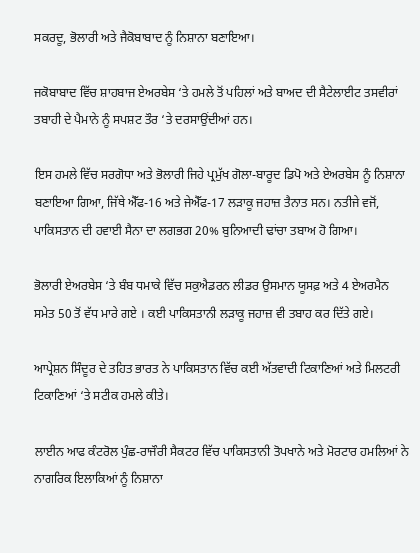ਸਕਰਦੂ, ਭੋਲਾਰੀ ਅਤੇ ਜੈਕੋਬਾਬਾਦ ਨੂੰ ਨਿਸ਼ਾਨਾ ਬਣਾਇਆ।

ਜਕੋਬਾਬਾਦ ਵਿੱਚ ਸ਼ਾਹਬਾਜ ਏਅਰਬੇਸ ‘ਤੇ ਹਮਲੇ ਤੋਂ ਪਹਿਲਾਂ ਅਤੇ ਬਾਅਦ ਦੀ ਸੈਟੇਲਾਈਟ ਤਸਵੀਰਾਂ ਤਬਾਹੀ ਦੇ ਪੈਮਾਨੇ ਨੂੰ ਸਪਸ਼ਟ ਤੌਰ ‘ਤੇ ਦਰਸਾਉਂਦੀਆਂ ਹਨ।

ਇਸ ਹਮਲੇ ਵਿੱਚ ਸਰਗੋਧਾ ਅਤੇ ਭੋਲਾਰੀ ਜਿਹੇ ਪ੍ਰਮੁੱਖ ਗੋਲਾ-ਬਾਰੂਦ ਡਿਪੋ ਅਤੇ ਏਅਰਬੇਸ ਨੂੰ ਨਿਸ਼ਾਨਾ ਬਣਾਇਆ ਗਿਆ, ਜਿੱਥੇ ਐੱਫ-16 ਅਤੇ ਜੇਐੱਫ-17 ਲੜਾਕੂ ਜਹਾਜ਼ ਤੈਨਾਤ ਸਨ। ਨਤੀਜੇ ਵਜੋਂ, ਪਾਕਿਸਤਾਨ ਦੀ ਹਵਾਈ ਸੈਨਾ ਦਾ ਲਗਭਗ 20% ਬੁਨਿਆਦੀ ਢਾਂਚਾ ਤਬਾਅ ਹੋ ਗਿਆ।

ਭੋਲਾਰੀ ਏਅਰਬੇਸ ‘ਤੇ ਬੰਬ ਧਮਾਕੇ ਵਿੱਚ ਸਕੁਐਡਰਨ ਲੀਡਰ ਉਸਮਾਨ ਯੂਸਫ਼ ਅਤੇ 4 ਏਅਰਮੈਨ ਸਮੇਤ 50 ਤੋਂ ਵੱਧ ਮਾਰੇ ਗਏ । ਕਈ ਪਾਕਿਸਤਾਨੀ ਲੜਾਕੂ ਜਹਾਜ਼ ਵੀ ਤਬਾਹ ਕਰ ਦਿੱਤੇ ਗਏ।

ਆਪ੍ਰੇਸ਼ਨ ਸਿੰਦੂਰ ਦੇ ਤਹਿਤ ਭਾਰਤ ਨੇ ਪਾਕਿਸਤਾਨ ਵਿੱਚ ਕਈ ਅੱਤਵਾਦੀ ਟਿਕਾਣਿਆਂ ਅਤੇ ਮਿਲਟਰੀ ਟਿਕਾਣਿਆਂ ‘ਤੇ ਸਟੀਕ ਹਮਲੇ ਕੀਤੇ।

ਲਾਈਨ ਆਫ ਕੰਟਰੋਲ ਪੁੰਛ-ਰਾਜੌਰੀ ਸੈਕਟਰ ਵਿੱਚ ਪਾਕਿਸਤਾਨੀ ਤੋਪਖਾਨੇ ਅਤੇ ਮੋਰਟਾਰ ਹਮਲਿਆਂ ਨੇ ਨਾਗਰਿਕ ਇਲਾਕਿਆਂ ਨੂੰ ਨਿਸ਼ਾਨਾ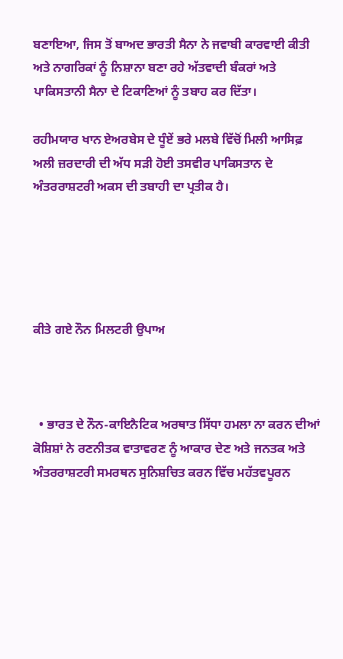ਬਣਾਇਆ, ਜਿਸ ਤੋਂ ਬਾਅਦ ਭਾਰਤੀ ਸੈਨਾ ਨੇ ਜਵਾਬੀ ਕਾਰਵਾਈ ਕੀਤੀ ਅਤੇ ਨਾਗਰਿਕਾਂ ਨੂੰ ਨਿਸ਼ਾਨਾ ਬਣਾ ਰਹੇ ਅੱਤਵਾਦੀ ਬੰਕਰਾਂ ਅਤੇ ਪਾਕਿਸਤਾਨੀ ਸੈਨਾ ਦੇ ਟਿਕਾਣਿਆਂ ਨੂੰ ਤਬਾਹ ਕਰ ਦਿੱਤਾ।

ਰਹੀਮਯਾਰ ਖਾਨ ਏਅਰਬੇਸ ਦੇ ਧੂੰਏਂ ਭਰੇ ਮਲਬੇ ਵਿੱਚੋਂ ਮਿਲੀ ਆਸਿਫ਼ ਅਲੀ ਜ਼ਰਦਾਰੀ ਦੀ ਅੱਧ ਸੜੀ ਹੋਈ ਤਸਵੀਰ ਪਾਕਿਸਤਾਨ ਦੇ ਅੰਤਰਰਾਸ਼ਟਰੀ ਅਕਸ ਦੀ ਤਬਾਹੀ ਦਾ ਪ੍ਰਤੀਕ ਹੈ।





ਕੀਤੇ ਗਏ ਨੌਨ ਮਿਲਟਰੀ ਉਪਾਅ



  • ਭਾਰਤ ਦੇ ਨੌਨ-ਕਾਇਨੈਟਿਕ ਅਰਥਾਤ ਸਿੱਧਾ ਹਮਲਾ ਨਾ ਕਰਨ ਦੀਆਂ ਕੋਸ਼ਿਸ਼ਾਂ ਨੇ ਰਣਨੀਤਕ ਵਾਤਾਵਰਣ ਨੂੰ ਆਕਾਰ ਦੇਣ ਅਤੇ ਜਨਤਕ ਅਤੇ ਅੰਤਰਰਾਸ਼ਟਰੀ ਸਮਰਥਨ ਸੁਨਿਸ਼ਚਿਤ ਕਰਨ ਵਿੱਚ ਮਹੱਤਵਪੂਰਨ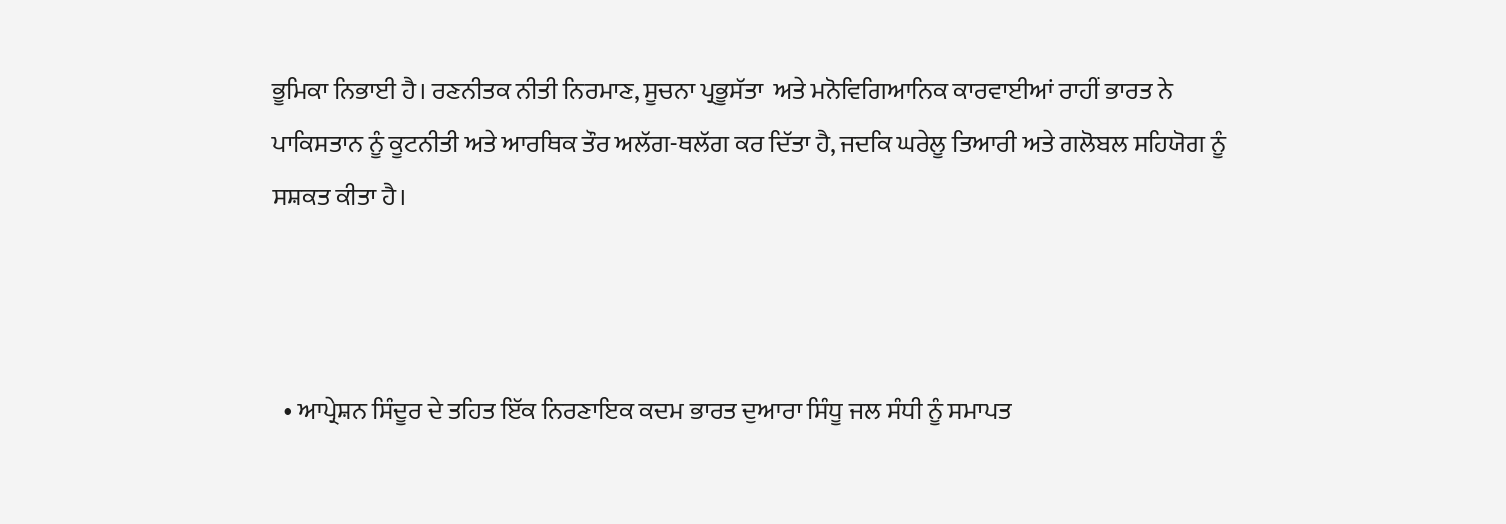ਭੂਮਿਕਾ ਨਿਭਾਈ ਹੈ। ਰਣਨੀਤਕ ਨੀਤੀ ਨਿਰਮਾਣ, ਸੂਚਨਾ ਪ੍ਰਭੂਸੱਤਾ  ਅਤੇ ਮਨੋਵਿਗਿਆਨਿਕ ਕਾਰਵਾਈਆਂ ਰਾਹੀਂ ਭਾਰਤ ਨੇ ਪਾਕਿਸਤਾਨ ਨੂੰ ਕੂਟਨੀਤੀ ਅਤੇ ਆਰਥਿਕ ਤੌਰ ਅਲੱਗ-ਥਲੱਗ ਕਰ ਦਿੱਤਾ ਹੈ, ਜਦਕਿ ਘਰੇਲੂ ਤਿਆਰੀ ਅਤੇ ਗਲੋਬਲ ਸਹਿਯੋਗ ਨੂੰ ਸਸ਼ਕਤ ਕੀਤਾ ਹੈ।



  • ਆਪ੍ਰੇਸ਼ਨ ਸਿੰਦੂਰ ਦੇ ਤਹਿਤ ਇੱਕ ਨਿਰਣਾਇਕ ਕਦਮ ਭਾਰਤ ਦੁਆਰਾ ਸਿੰਧੂ ਜਲ ਸੰਧੀ ਨੂੰ ਸਮਾਪਤ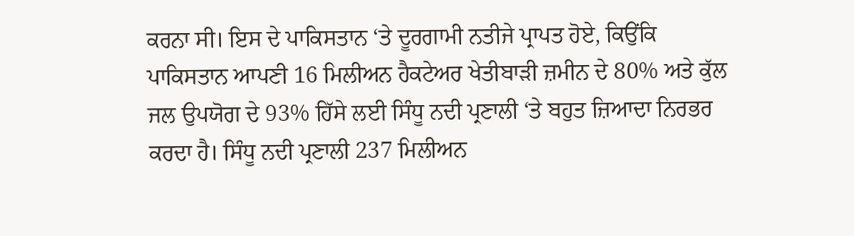ਕਰਨਾ ਸੀ। ਇਸ ਦੇ ਪਾਕਿਸਤਾਨ ‘ਤੇ ਦੂਰਗਾਮੀ ਨਤੀਜੇ ਪ੍ਰਾਪਤ ਹੋਏ, ਕਿਉਂਕਿ ਪਾਕਿਸਤਾਨ ਆਪਣੀ 16 ਮਿਲੀਅਨ ਹੈਕਟੇਅਰ ਖੇਤੀਬਾੜੀ ਜ਼ਮੀਨ ਦੇ 80% ਅਤੇ ਕੁੱਲ ਜਲ ਉਪਯੋਗ ਦੇ 93% ਹਿੱਸੇ ਲਈ ਸਿੰਧੂ ਨਦੀ ਪ੍ਰਣਾਲੀ ‘ਤੇ ਬਹੁਤ ਜ਼ਿਆਦਾ ਨਿਰਭਰ ਕਰਦਾ ਹੈ। ਸਿੰਧੂ ਨਦੀ ਪ੍ਰਣਾਲੀ 237 ਮਿਲੀਅਨ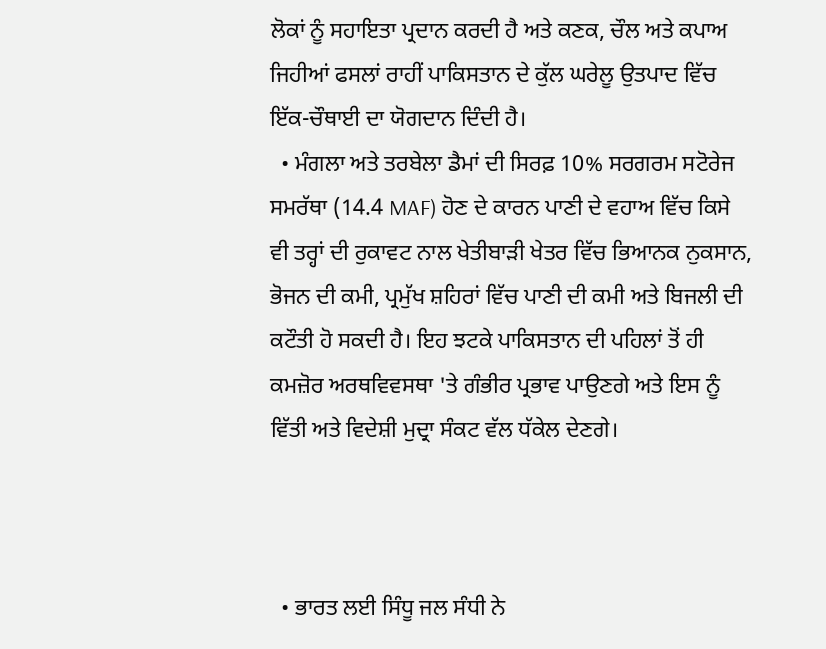ਲੋਕਾਂ ਨੂੰ ਸਹਾਇਤਾ ਪ੍ਰਦਾਨ ਕਰਦੀ ਹੈ ਅਤੇ ਕਣਕ, ਚੌਲ ਅਤੇ ਕਪਾਅ ਜਿਹੀਆਂ ਫਸਲਾਂ ਰਾਹੀਂ ਪਾਕਿਸਤਾਨ ਦੇ ਕੁੱਲ ਘਰੇਲੂ ਉਤਪਾਦ ਵਿੱਚ ਇੱਕ-ਚੌਥਾਈ ਦਾ ਯੋਗਦਾਨ ਦਿੰਦੀ ਹੈ।
  • ਮੰਗਲਾ ਅਤੇ ਤਰਬੇਲਾ ਡੈਮਾਂ ਦੀ ਸਿਰਫ਼ 10% ਸਰਗਰਮ ਸਟੋਰੇਜ ਸਮਰੱਥਾ (14.4 MAF) ਹੋਣ ਦੇ ਕਾਰਨ ਪਾਣੀ ਦੇ ਵਹਾਅ ਵਿੱਚ ਕਿਸੇ ਵੀ ਤਰ੍ਹਾਂ ਦੀ ਰੁਕਾਵਟ ਨਾਲ ਖੇਤੀਬਾੜੀ ਖੇਤਰ ਵਿੱਚ ਭਿਆਨਕ ਨੁਕਸਾਨ, ਭੋਜਨ ਦੀ ਕਮੀ, ਪ੍ਰਮੁੱਖ ਸ਼ਹਿਰਾਂ ਵਿੱਚ ਪਾਣੀ ਦੀ ਕਮੀ ਅਤੇ ਬਿਜਲੀ ਦੀ  ਕਟੌਤੀ ਹੋ ਸਕਦੀ ਹੈ। ਇਹ ਝਟਕੇ ਪਾਕਿਸਤਾਨ ਦੀ ਪਹਿਲਾਂ ਤੋਂ ਹੀ ਕਮਜ਼ੋਰ ਅਰਥਵਿਵਸਥਾ 'ਤੇ ਗੰਭੀਰ ਪ੍ਰਭਾਵ ਪਾਉਣਗੇ ਅਤੇ ਇਸ ਨੂੰ ਵਿੱਤੀ ਅਤੇ ਵਿਦੇਸ਼ੀ ਮੁਦ੍ਰਾ ਸੰਕਟ ਵੱਲ ਧੱਕੇਲ ਦੇਣਗੇ।



  • ਭਾਰਤ ਲਈ ਸਿੰਧੂ ਜਲ ਸੰਧੀ ਨੇ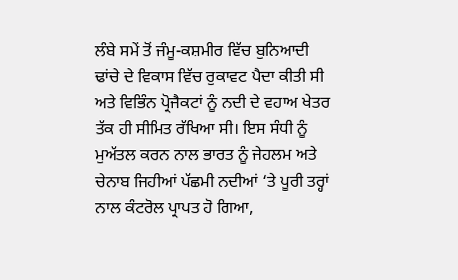ਲੰਬੇ ਸਮੇਂ ਤੋਂ ਜੰਮੂ-ਕਸ਼ਮੀਰ ਵਿੱਚ ਬੁਨਿਆਦੀ ਢਾਂਚੇ ਦੇ ਵਿਕਾਸ ਵਿੱਚ ਰੁਕਾਵਟ ਪੈਦਾ ਕੀਤੀ ਸੀ ਅਤੇ ਵਿਭਿੰਨ ਪ੍ਰੋਜੈਕਟਾਂ ਨੂੰ ਨਦੀ ਦੇ ਵਹਾਅ ਖੇਤਰ ਤੱਕ ਹੀ ਸੀਮਿਤ ਰੱਖਿਆ ਸੀ। ਇਸ ਸੰਧੀ ਨੂੰ ਮੁਅੱਤਲ ਕਰਨ ਨਾਲ ਭਾਰਤ ਨੂੰ ਜੇਹਲਮ ਅਤੇ ਚੇਨਾਬ ਜਿਹੀਆਂ ਪੱਛਮੀ ਨਦੀਆਂ ‘ਤੇ ਪੂਰੀ ਤਰ੍ਹਾਂ ਨਾਲ ਕੰਟਰੋਲ ਪ੍ਰਾਪਤ ਹੋ ਗਿਆ,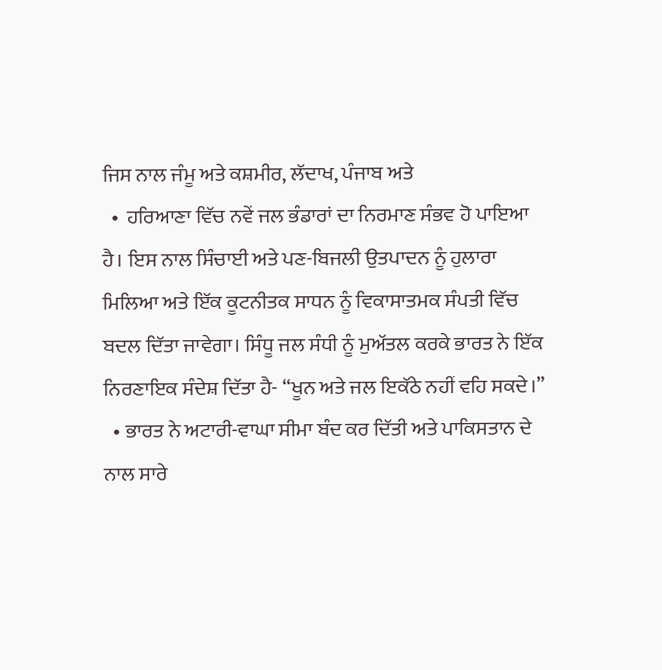ਜਿਸ ਨਾਲ ਜੰਮੂ ਅਤੇ ਕਸ਼ਮੀਰ, ਲੱਦਾਖ, ਪੰਜਾਬ ਅਤੇ
  •  ਹਰਿਆਣਾ ਵਿੱਚ ਨਵੇਂ ਜਲ ਭੰਡਾਰਾਂ ਦਾ ਨਿਰਮਾਣ ਸੰਭਵ ਹੋ ਪਾਇਆ ਹੈ। ਇਸ ਨਾਲ ਸਿੰਚਾਈ ਅਤੇ ਪਣ-ਬਿਜਲੀ ਉਤਪਾਦਨ ਨੂੰ ਹੁਲਾਰਾ ਮਿਲਿਆ ਅਤੇ ਇੱਕ ਕੂਟਨੀਤਕ ਸਾਧਨ ਨੂੰ ਵਿਕਾਸਾਤਮਕ ਸੰਪਤੀ ਵਿੱਚ ਬਦਲ ਦਿੱਤਾ ਜਾਵੇਗਾ। ਸਿੰਧੂ ਜਲ ਸੰਧੀ ਨੂੰ ਮੁਅੱਤਲ ਕਰਕੇ ਭਾਰਤ ਨੇ ਇੱਕ ਨਿਰਣਾਇਕ ਸੰਦੇਸ਼ ਦਿੱਤਾ ਹੈ- “ਖੂਨ ਅਤੇ ਜਲ ਇਕੱਠੇ ਨਹੀਂ ਵਹਿ ਸਕਦੇ।”
  • ਭਾਰਤ ਨੇ ਅਟਾਰੀ-ਵਾਘਾ ਸੀਮਾ ਬੰਦ ਕਰ ਦਿੱਤੀ ਅਤੇ ਪਾਕਿਸਤਾਨ ਦੇ ਨਾਲ ਸਾਰੇ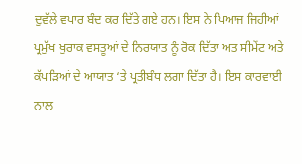ਦੁਵੱਲੇ ਵਪਾਰ ਬੰਦ ਕਰ ਦਿੱਤੇ ਗਏ ਹਨ। ਇਸ ਨੇ ਪਿਆਜ ਜਿਹੀਆਂ ਪ੍ਰਮੁੱਖ ਖੁਰਾਕ ਵਸਤੂਆਂ ਦੇ ਨਿਰਯਾਤ ਨੂੰ ਰੋਕ ਦਿੱਤਾ ਅਤ ਸੀਮੇਂਟ ਅਤੇ ਕੱਪੜਿਆਂ ਦੇ ਆਯਾਤ ‘ਤੇ ਪ੍ਰਤੀਬੰਧ ਲਗਾ ਦਿੱਤਾ ਹੈ। ਇਸ ਕਾਰਵਾਈ ਨਾਲ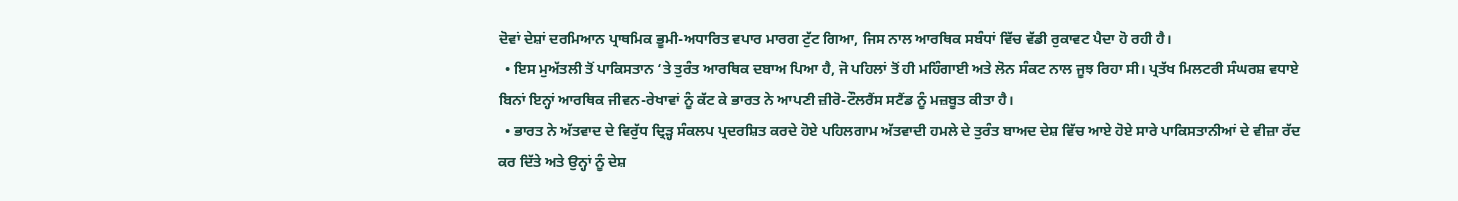ਦੋਵਾਂ ਦੇਸ਼ਾਂ ਦਰਮਿਆਨ ਪ੍ਰਾਥਮਿਕ ਭੂਮੀ-ਅਧਾਰਿਤ ਵਪਾਰ ਮਾਰਗ ਟੁੱਟ ਗਿਆ, ਜਿਸ ਨਾਲ ਆਰਥਿਕ ਸਬੰਧਾਂ ਵਿੱਚ ਵੱਡੀ ਰੁਕਾਵਟ ਪੈਦਾ ਹੋ ਰਹੀ ਹੈ।
  • ਇਸ ਮੁਅੱਤਲੀ ਤੋਂ ਪਾਕਿਸਤਾਨ ‘ਤੇ ਤੁਰੰਤ ਆਰਥਿਕ ਦਬਾਅ ਪਿਆ ਹੈ, ਜੋ ਪਹਿਲਾਂ ਤੋਂ ਹੀ ਮਹਿੰਗਾਈ ਅਤੇ ਲੋਨ ਸੰਕਟ ਨਾਲ ਜੂਝ ਰਿਹਾ ਸੀ। ਪ੍ਰਤੱਖ ਮਿਲਟਰੀ ਸੰਘਰਸ਼ ਵਧਾਏ ਬਿਨਾਂ ਇਨ੍ਹਾਂ ਆਰਥਿਕ ਜੀਵਨ-ਰੇਖਾਵਾਂ ਨੂੰ ਕੱਟ ਕੇ ਭਾਰਤ ਨੇ ਆਪਣੀ ਜ਼ੀਰੋ-ਟੌਲਰੈਂਸ ਸਟੈਂਡ ਨੂੰ ਮਜ਼ਬੂਤ ਕੀਤਾ ਹੈ।
  • ਭਾਰਤ ਨੇ ਅੱਤਵਾਦ ਦੇ ਵਿਰੁੱਧ ਦ੍ਰਿੜ੍ਹ ਸੰਕਲਪ ਪ੍ਰਦਰਸ਼ਿਤ ਕਰਦੇ ਹੋਏ ਪਹਿਲਗਾਮ ਅੱਤਵਾਦੀ ਹਮਲੇ ਦੇ ਤੁਰੰਤ ਬਾਅਦ ਦੇਸ਼ ਵਿੱਚ ਆਏ ਹੋਏ ਸਾਰੇ ਪਾਕਿਸਤਾਨੀਆਂ ਦੇ ਵੀਜ਼ਾ ਰੱਦ ਕਰ ਦਿੱਤੇ ਅਤੇ ਉਨ੍ਹਾਂ ਨੂੰ ਦੇਸ਼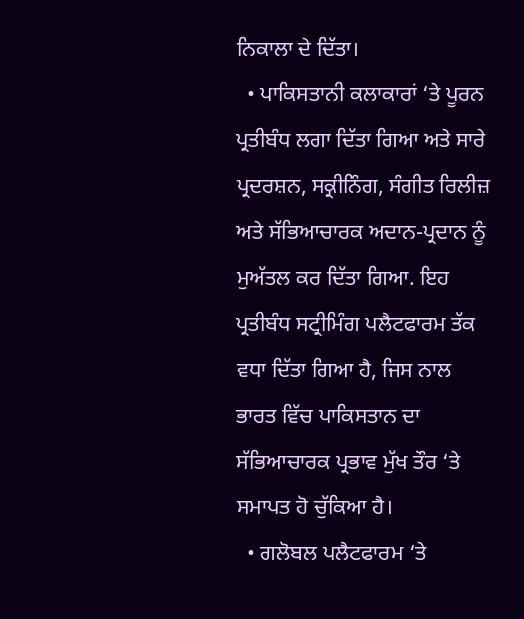ਨਿਕਾਲਾ ਦੇ ਦਿੱਤਾ।
  • ਪਾਕਿਸਤਾਨੀ ਕਲਾਕਾਰਾਂ ‘ਤੇ ਪੂਰਨ ਪ੍ਰਤੀਬੰਧ ਲਗਾ ਦਿੱਤਾ ਗਿਆ ਅਤੇ ਸਾਰੇ ਪ੍ਰਦਰਸ਼ਨ, ਸਕ੍ਰੀਨਿੰਗ, ਸੰਗੀਤ ਰਿਲੀਜ਼ ਅਤੇ ਸੱਭਿਆਚਾਰਕ ਅਦਾਨ-ਪ੍ਰਦਾਨ ਨੂੰ ਮੁਅੱਤਲ ਕਰ ਦਿੱਤਾ ਗਿਆ. ਇਹ ਪ੍ਰਤੀਬੰਧ ਸਟ੍ਰੀਮਿੰਗ ਪਲੈਟਫਾਰਮ ਤੱਕ ਵਧਾ ਦਿੱਤਾ ਗਿਆ ਹੈ, ਜਿਸ ਨਾਲ ਭਾਰਤ ਵਿੱਚ ਪਾਕਿਸਤਾਨ ਦਾ ਸੱਭਿਆਚਾਰਕ ਪ੍ਰਭਾਵ ਮੁੱਖ ਤੌਰ ‘ਤੇ ਸਮਾਪਤ ਹੋ ਚੁੱਕਿਆ ਹੈ।
  • ਗਲੋਬਲ ਪਲੈਟਫਾਰਮ ‘ਤੇ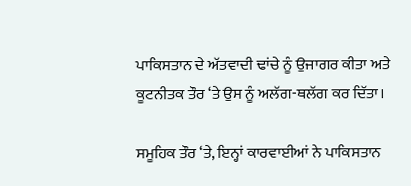ਪਾਕਿਸਤਾਨ ਦੇ ਅੱਤਵਾਦੀ ਢਾਂਚੇ ਨੂੰ ਉਜਾਗਰ ਕੀਤਾ ਅਤੇ ਕੂਟਨੀਤਕ ਤੌਰ ‘ਤੇ ਉਸ ਨੂੰ ਅਲੱਗ-ਥਲੱਗ ਕਰ ਦਿੱਤਾ।

ਸਮੂਹਿਕ ਤੌਰ ‘ਤੇ, ਇਨ੍ਹਾਂ ਕਾਰਵਾਈਆਂ ਨੇ ਪਾਕਿਸਤਾਨ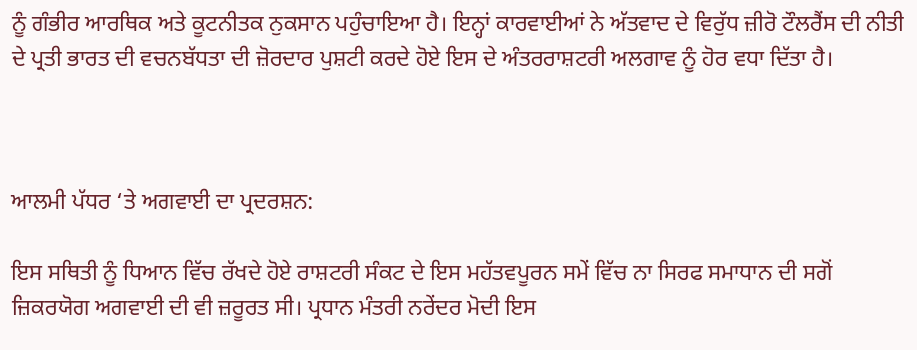ਨੂੰ ਗੰਭੀਰ ਆਰਥਿਕ ਅਤੇ ਕੂਟਨੀਤਕ ਨੁਕਸਾਨ ਪਹੁੰਚਾਇਆ ਹੈ। ਇਨ੍ਹਾਂ ਕਾਰਵਾਈਆਂ ਨੇ ਅੱਤਵਾਦ ਦੇ ਵਿਰੁੱਧ ਜ਼ੀਰੋ ਟੌਲਰੈਂਸ ਦੀ ਨੀਤੀ ਦੇ ਪ੍ਰਤੀ ਭਾਰਤ ਦੀ ਵਚਨਬੱਧਤਾ ਦੀ ਜ਼ੋਰਦਾਰ ਪੁਸ਼ਟੀ ਕਰਦੇ ਹੋਏ ਇਸ ਦੇ ਅੰਤਰਰਾਸ਼ਟਰੀ ਅਲਗਾਵ ਨੂੰ ਹੋਰ ਵਧਾ ਦਿੱਤਾ ਹੈ।



ਆਲਮੀ ਪੱਧਰ ‘ਤੇ ਅਗਵਾਈ ਦਾ ਪ੍ਰਦਰਸ਼ਨ:

ਇਸ ਸਥਿਤੀ ਨੂੰ ਧਿਆਨ ਵਿੱਚ ਰੱਖਦੇ ਹੋਏ ਰਾਸ਼ਟਰੀ ਸੰਕਟ ਦੇ ਇਸ ਮਹੱਤਵਪੂਰਨ ਸਮੇਂ ਵਿੱਚ ਨਾ ਸਿਰਫ ਸਮਾਧਾਨ ਦੀ ਸਗੋਂ ਜ਼ਿਕਰਯੋਗ ਅਗਵਾਈ ਦੀ ਵੀ ਜ਼ਰੂਰਤ ਸੀ। ਪ੍ਰਧਾਨ ਮੰਤਰੀ ਨਰੇਂਦਰ ਮੋਦੀ ਇਸ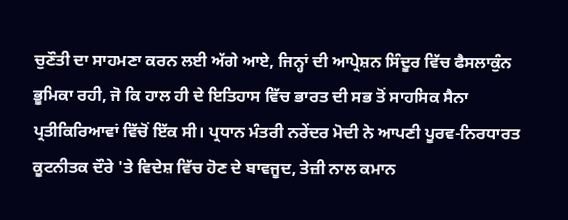ਚੁਣੌਤੀ ਦਾ ਸਾਹਮਣਾ ਕਰਨ ਲਈ ਅੱਗੇ ਆਏ, ਜਿਨ੍ਹਾਂ ਦੀ ਆਪ੍ਰੇਸ਼ਨ ਸਿੰਦੂਰ ਵਿੱਚ ਫੈਸਲਾਕੁੰਨ ਭੂਮਿਕਾ ਰਹੀ, ਜੋ ਕਿ ਹਾਲ ਹੀ ਦੇ ਇਤਿਹਾਸ ਵਿੱਚ ਭਾਰਤ ਦੀ ਸਭ ਤੋਂ ਸਾਹਸਿਕ ਸੈਨਾ ਪ੍ਰਤੀਕਿਰਿਆਵਾਂ ਵਿੱਚੋਂ ਇੱਕ ਸੀ। ਪ੍ਰਧਾਨ ਮੰਤਰੀ ਨਰੇਂਦਰ ਮੋਦੀ ਨੇ ਆਪਣੀ ਪੂਰਵ-ਨਿਰਧਾਰਤ ਕੂਟਨੀਤਕ ਦੌਰੇ 'ਤੇ ਵਿਦੇਸ਼ ਵਿੱਚ ਹੋਣ ਦੇ ਬਾਵਜੂਦ, ਤੇਜ਼ੀ ਨਾਲ ਕਮਾਨ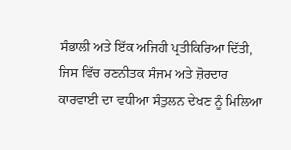ਸੰਭਾਲੀ ਅਤੇ ਇੱਕ ਅਜਿਹੀ ਪ੍ਰਤੀਕਿਰਿਆ ਦਿੱਤੀ, ਜਿਸ ਵਿੱਚ ਰਣਨੀਤਕ ਸੰਜਮ ਅਤੇ ਜ਼ੋਰਦਾਰ ਕਾਰਵਾਈ ਦਾ ਵਧੀਆ ਸੰਤੁਲਨ ਦੇਖਣ ਨੂੰ ਮਿਲਿਆ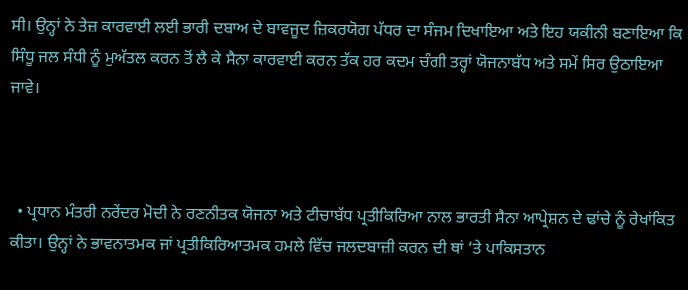ਸੀ। ਉਨ੍ਹਾਂ ਨੇ ਤੇਜ਼ ਕਾਰਵਾਈ ਲਈ ਭਾਰੀ ਦਬਾਅ ਦੇ ਬਾਵਜੂਦ ਜ਼ਿਕਰਯੋਗ ਪੱਧਰ ਦਾ ਸੰਜਮ ਦਿਖਾਇਆ ਅਤੇ ਇਹ ਯਕੀਨੀ ਬਣਾਇਆ ਕਿ ਸਿੰਧੂ ਜਲ ਸੰਧੀ ਨੂੰ ਮੁਅੱਤਲ ਕਰਨ ਤੋਂ ਲੈ ਕੇ ਸੈਨਾ ਕਾਰਵਾਈ ਕਰਨ ਤੱਕ ਹਰ ਕਦਮ ਚੰਗੀ ਤਰ੍ਹਾਂ ਯੋਜਨਾਬੱਧ ਅਤੇ ਸਮੇਂ ਸਿਰ ਉਠਾਇਆ ਜਾਵੇ।



  • ਪ੍ਰਧਾਨ ਮੰਤਰੀ ਨਰੇਂਦਰ ਮੋਦੀ ਨੇ ਰਣਨੀਤਕ ਯੋਜਨਾ ਅਤੇ ਟੀਚਾਬੱਧ ਪ੍ਰਤੀਕਿਰਿਆ ਨਾਲ ਭਾਰਤੀ ਸੈਨਾ ਆਪ੍ਰੇਸ਼ਨ ਦੇ ਢਾਂਚੇ ਨੂੰ ਰੇਖਾਂਕਿਤ ਕੀਤਾ। ਉਨ੍ਹਾਂ ਨੇ ਭਾਵਨਾਤਮਕ ਜਾਂ ਪ੍ਰਤੀਕਿਰਿਆਤਮਕ ਹਮਲੇ ਵਿੱਚ ਜਲਦਬਾਜ਼ੀ ਕਰਨ ਦੀ ਥਾਂ ‘ਤੇ ਪਾਕਿਸਤਾਨ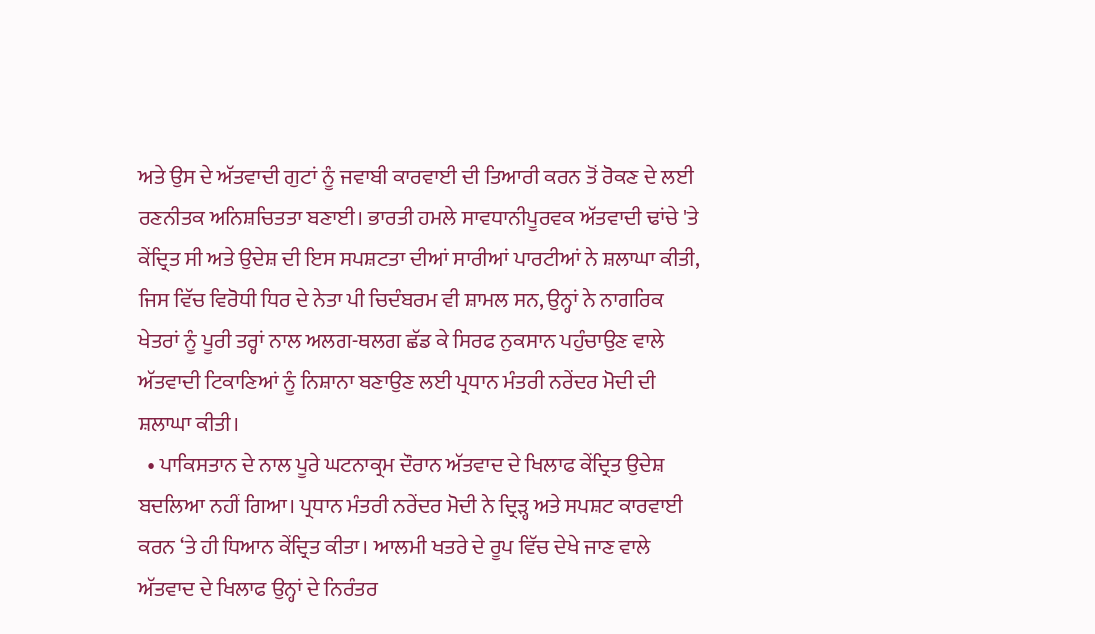ਅਤੇ ਉਸ ਦੇ ਅੱਤਵਾਦੀ ਗੁਟਾਂ ਨੂੰ ਜਵਾਬੀ ਕਾਰਵਾਈ ਦੀ ਤਿਆਰੀ ਕਰਨ ਤੋਂ ਰੋਕਣ ਦੇ ਲਈ ਰਣਨੀਤਕ ਅਨਿਸ਼ਚਿਤਤਾ ਬਣਾਈ। ਭਾਰਤੀ ਹਮਲੇ ਸਾਵਧਾਨੀਪੂਰਵਕ ਅੱਤਵਾਦੀ ਢਾਂਚੇ 'ਤੇ ਕੇਂਦ੍ਰਿਤ ਸੀ ਅਤੇ ਉਦੇਸ਼ ਦੀ ਇਸ ਸਪਸ਼ਟਤਾ ਦੀਆਂ ਸਾਰੀਆਂ ਪਾਰਟੀਆਂ ਨੇ ਸ਼ਲਾਘਾ ਕੀਤੀ, ਜਿਸ ਵਿੱਚ ਵਿਰੋਧੀ ਧਿਰ ਦੇ ਨੇਤਾ ਪੀ ਚਿਦੰਬਰਮ ਵੀ ਸ਼ਾਮਲ ਸਨ, ਉਨ੍ਹਾਂ ਨੇ ਨਾਗਰਿਕ ਖੇਤਰਾਂ ਨੂੰ ਪੂਰੀ ਤਰ੍ਹਾਂ ਨਾਲ ਅਲਗ-ਥਲਗ ਛੱਡ ਕੇ ਸਿਰਫ ਨੁਕਸਾਨ ਪਹੁੰਚਾਉਣ ਵਾਲੇ ਅੱਤਵਾਦੀ ਟਿਕਾਣਿਆਂ ਨੂੰ ਨਿਸ਼ਾਨਾ ਬਣਾਉਣ ਲਈ ਪ੍ਰਧਾਨ ਮੰਤਰੀ ਨਰੇਂਦਰ ਮੋਦੀ ਦੀ ਸ਼ਲਾਘਾ ਕੀਤੀ।
  • ਪਾਕਿਸਤਾਨ ਦੇ ਨਾਲ ਪੂਰੇ ਘਟਨਾਕ੍ਰਮ ਦੌਰਾਨ ਅੱਤਵਾਦ ਦੇ ਖਿਲਾਫ ਕੇਂਦ੍ਰਿਤ ਉਦੇਸ਼ ਬਦਲਿਆ ਨਹੀਂ ਗਿਆ। ਪ੍ਰਧਾਨ ਮੰਤਰੀ ਨਰੇਂਦਰ ਮੋਦੀ ਨੇ ਦ੍ਰਿੜ੍ਹ ਅਤੇ ਸਪਸ਼ਟ ਕਾਰਵਾਈ ਕਰਨ ‘ਤੇ ਹੀ ਧਿਆਨ ਕੇਂਦ੍ਰਿਤ ਕੀਤਾ। ਆਲਮੀ ਖਤਰੇ ਦੇ ਰੂਪ ਵਿੱਚ ਦੇਖੇ ਜਾਣ ਵਾਲੇ ਅੱਤਵਾਦ ਦੇ ਖਿਲਾਫ ਉਨ੍ਹਾਂ ਦੇ ਨਿਰੰਤਰ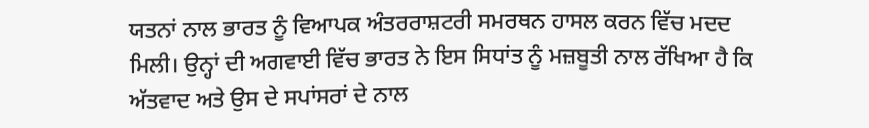ਯਤਨਾਂ ਨਾਲ ਭਾਰਤ ਨੂੰ ਵਿਆਪਕ ਅੰਤਰਰਾਸ਼ਟਰੀ ਸਮਰਥਨ ਹਾਸਲ ਕਰਨ ਵਿੱਚ ਮਦਦ ਮਿਲੀ। ਉਨ੍ਹਾਂ ਦੀ ਅਗਵਾਈ ਵਿੱਚ ਭਾਰਤ ਨੇ ਇਸ ਸਿਧਾਂਤ ਨੂੰ ਮਜ਼ਬੂਤੀ ਨਾਲ ਰੱਖਿਆ ਹੈ ਕਿ ਅੱਤਵਾਦ ਅਤੇ ਉਸ ਦੇ ਸਪਾਂਸਰਾਂ ਦੇ ਨਾਲ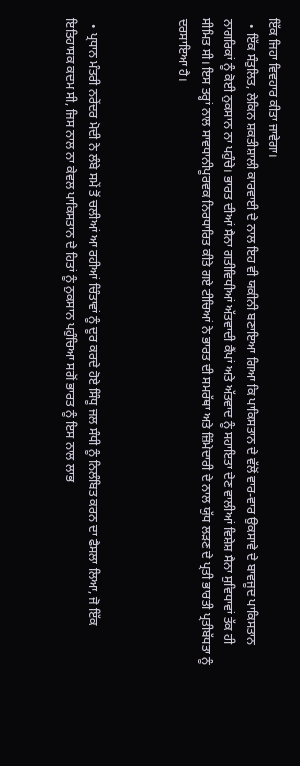ਇੱਕ ਜਿਹਾ ਵਿਵਹਾਰ ਕੀਤਾ ਜਾਵੇਗਾ।
  • ਇੱਕ ਸੰਤੁਲਿਤ, ਲੇਕਿਨ ਸ਼ਕਤੀਸ਼ਾਲੀ ਕਾਰਵਾਈ ਦੇ ਨਾਲ ਇਹ ਵੀ ਯਕੀਨੀ ਬਣਾਇਆ ਗਿਆ ਕਿ ਪਾਕਿਸਤਾਨ ਦੇ ਵੱਲੋਂ ਵਾਰ-ਵਾਰ ਉਕਸਾਵੇ ਦੇ ਬਾਵਜੂਦ ਪਾਕਿਸਤਾਨ ਨਾਗਰਿਕਾਂ ਨੂੰ ਕੋਈ ਨੁਕਸਾਨ ਨਾ ਪਹੁੰਚੇ। ਭਾਰਤ ਦੀਆਂ ਸੈਨਾ ਗਤੀਵਿਧੀਆਂ ਅੱਤਵਾਦੀ ਕੈਂਪਾਂ ਅਤੇ ਅੱਤਵਾਦ ਨੂੰ ਸਹਾਇਤਾ ਦੇਣ ਵਾਲੀਆਂ ਵਿਸ਼ੇਸ਼ ਸੈਨਾ ਸੁਵਿਧਾਵਾਂ ਤੱਕ ਹੀ ਸੀਮਿਤ ਸੀ। ਇਸ ਤਰ੍ਹਾਂ ਨਾਲ ਸਾਵਧਾਨੀਪੂਰਵਕ ਨਿਰਧਾਰਿਤ ਕੀਤੇ ਗਏ ਟੀਚਿਆਂ ਨੇ ਭਾਰਤ ਦੀ ਸਮਰੱਥਾ ਅਤੇ ਜ਼ਿੰਮੇਦਾਰੀ ਦੇ ਨਾਲ ਯੁੱਧ ਲੜਣ ਦੇ ਪ੍ਰਤੀ ਭਾਰਤੀ ਪ੍ਰਤੀਬੱਧਤਾ ਨੂੰ ਦਰਸਾਇਆ ਹੈ।



  • ਪ੍ਰਧਾਨ ਮੰਤਰੀ ਨਰੇਂਦਰ ਮੋਦੀ ਨੇ ਲੰਬੇ ਸਮੇਂ ਤੋਂ ਚਲੀਆਂ ਆ ਰਹੀਆਂ ਚਿੰਤਾਵਾਂ ਨੂੰ ਦੂਰ ਕਰਦੇ ਹੋਏ ਸਿੰਧੂ ਜਲ ਸੰਧੀ ਨੂੰ ਨਿਲੰਬਿਤ ਕਰਨ ਦਾ ਫੈਸਲਾ ਲਿਆ, ਜੋ ਇੱਕ ਇਤਿਹਾਸਕ ਕਦਮ ਸੀ, ਜਿਸ ਨਾਲ ਨਾ ਕੇਵਲ ਪਾਕਿਸਤਾਨ ਦੇ ਹਿਤਾਂ ਨੂੰ ਨੁਕਸਾਨ ਪਹੁੰਚਿਆ ਸਗੋਂ ਭਾਰਤ ਨੂੰ ਇਸ ਨਾਲ ਲਾਭ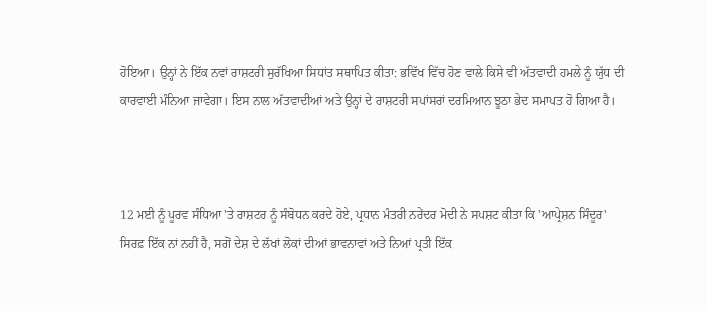ਹੋਇਆ। ਉਨ੍ਹਾਂ ਨੇ ਇੱਕ ਨਵਾਂ ਰਾਸ਼ਟਰੀ ਸੁਰੱਖਿਆ ਸਿਧਾਂਤ ਸਥਾਪਿਤ ਕੀਤਾ: ਭਵਿੱਖ ਵਿੱਚ ਹੋਣ ਵਾਲੇ ਕਿਸੇ ਵੀ ਅੱਤਵਾਦੀ ਹਮਲੇ ਨੂੰ ਯੁੱਧ ਦੀ ਕਾਰਵਾਈ ਮੰਨਿਆ ਜਾਵੇਗਾ। ਇਸ ਨਾਲ ਅੱਤਵਾਦੀਆਂ ਅਤੇ ਉਨ੍ਹਾਂ ਦੇ ਰਾਸ਼ਟਰੀ ਸਪਾਂਸਰਾਂ ਦਰਮਿਆਨ ਝੂਠਾ ਭੇਦ ਸਮਾਪਤ ਹੋ ਗਿਆ ਹੈ।



12 ਮਈ ਨੂੰ ਪੂਰਵ ਸੰਧਿਆ 'ਤੇ ਰਾਸ਼ਟਰ ਨੂੰ ਸੰਬੋਧਨ ਕਰਦੇ ਹੋਏ, ਪ੍ਰਧਾਨ ਮੰਤਰੀ ਨਰੇਂਦਰ ਮੋਦੀ ਨੇ ਸਪਸ਼ਟ ਕੀਤਾ ਕਿ 'ਆਪ੍ਰੇਸ਼ਨ ਸਿੰਦੂਰ' ਸਿਰਫ਼ ਇੱਕ ਨਾਂ ਨਹੀਂ ਹੈ, ਸਗੋਂ ਦੇਸ਼ ਦੇ ਲੱਖਾਂ ਲੋਕਾਂ ਦੀਆਂ ਭਾਵਨਾਵਾਂ ਅਤੇ ਨਿਆਂ ਪ੍ਰਤੀ ਇੱਕ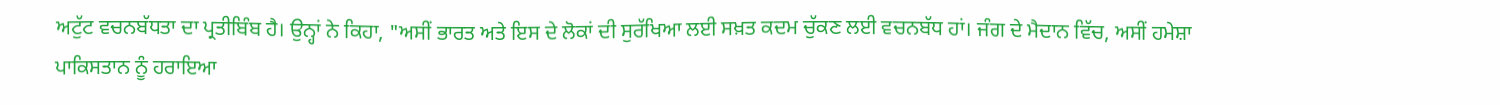ਅਟੁੱਟ ਵਚਨਬੱਧਤਾ ਦਾ ਪ੍ਰਤੀਬਿੰਬ ਹੈ। ਉਨ੍ਹਾਂ ਨੇ ਕਿਹਾ, "ਅਸੀਂ ਭਾਰਤ ਅਤੇ ਇਸ ਦੇ ਲੋਕਾਂ ਦੀ ਸੁਰੱਖਿਆ ਲਈ ਸਖ਼ਤ ਕਦਮ ਚੁੱਕਣ ਲਈ ਵਚਨਬੱਧ ਹਾਂ। ਜੰਗ ਦੇ ਮੈਦਾਨ ਵਿੱਚ, ਅਸੀਂ ਹਮੇਸ਼ਾ ਪਾਕਿਸਤਾਨ ਨੂੰ ਹਰਾਇਆ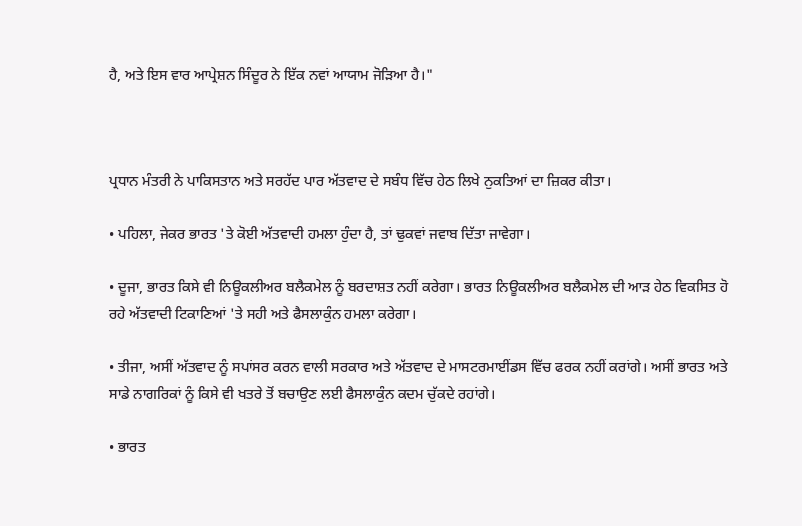ਹੈ, ਅਤੇ ਇਸ ਵਾਰ ਆਪ੍ਰੇਸ਼ਨ ਸਿੰਦੂਰ ਨੇ ਇੱਕ ਨਵਾਂ ਆਯਾਮ ਜੋੜਿਆ ਹੈ।"



ਪ੍ਰਧਾਨ ਮੰਤਰੀ ਨੇ ਪਾਕਿਸਤਾਨ ਅਤੇ ਸਰਹੱਦ ਪਾਰ ਅੱਤਵਾਦ ਦੇ ਸਬੰਧ ਵਿੱਚ ਹੇਠ ਲਿਖੇ ਨੁਕਤਿਆਂ ਦਾ ਜ਼ਿਕਰ ਕੀਤਾ।

• ਪਹਿਲਾ, ਜੇਕਰ ਭਾਰਤ 'ਤੇ ਕੋਈ ਅੱਤਵਾਦੀ ਹਮਲਾ ਹੁੰਦਾ ਹੈ, ਤਾਂ ਢੁਕਵਾਂ ਜਵਾਬ ਦਿੱਤਾ ਜਾਵੇਗਾ।

• ਦੂਜਾ, ਭਾਰਤ ਕਿਸੇ ਵੀ ਨਿਊਕਲੀਅਰ ਬਲੈਕਮੇਲ ਨੂੰ ਬਰਦਾਸ਼ਤ ਨਹੀਂ ਕਰੇਗਾ। ਭਾਰਤ ਨਿਊਕਲੀਅਰ ਬਲੈਕਮੇਲ ਦੀ ਆੜ ਹੇਠ ਵਿਕਸਿਤ ਹੋ ਰਹੇ ਅੱਤਵਾਦੀ ਟਿਕਾਣਿਆਂ 'ਤੇ ਸਹੀ ਅਤੇ ਫੈਸਲਾਕੁੰਨ ਹਮਲਾ ਕਰੇਗਾ।

• ਤੀਜਾ, ਅਸੀਂ ਅੱਤਵਾਦ ਨੂੰ ਸਪਾਂਸਰ ਕਰਨ ਵਾਲੀ ਸਰਕਾਰ ਅਤੇ ਅੱਤਵਾਦ ਦੇ ਮਾਸਟਰਮਾਈਂਡਸ ਵਿੱਚ ਫਰਕ ਨਹੀਂ ਕਰਾਂਗੇ। ਅਸੀਂ ਭਾਰਤ ਅਤੇ ਸਾਡੇ ਨਾਗਰਿਕਾਂ ਨੂੰ ਕਿਸੇ ਵੀ ਖਤਰੇ ਤੋਂ ਬਚਾਉਣ ਲਈ ਫੈਸਲਾਕੁੰਨ ਕਦਮ ਚੁੱਕਦੇ ਰਹਾਂਗੇ।

• ਭਾਰਤ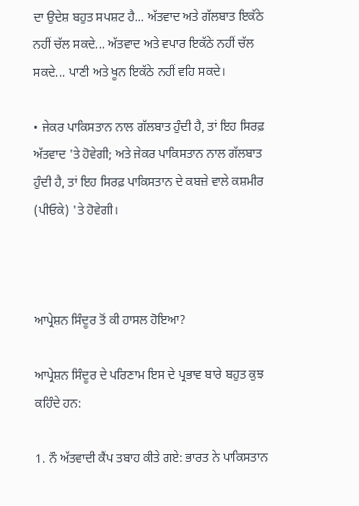ਦਾ ਉਦੇਸ਼ ਬਹੁਤ ਸਪਸ਼ਟ ਹੈ... ਅੱਤਵਾਦ ਅਤੇ ਗੱਲਬਾਤ ਇਕੱਠੇ ਨਹੀਂ ਚੱਲ ਸਕਦੇ... ਅੱਤਵਾਦ ਅਤੇ ਵਪਾਰ ਇਕੱਠੇ ਨਹੀਂ ਚੱਲ ਸਕਦੇ... ਪਾਣੀ ਅਤੇ ਖੂਨ ਇਕੱਠੇ ਨਹੀਂ ਵਹਿ ਸਕਦੇ।

• ਜੇਕਰ ਪਾਕਿਸਤਾਨ ਨਾਲ ਗੱਲਬਾਤ ਹੁੰਦੀ ਹੈ, ਤਾਂ ਇਹ ਸਿਰਫ਼ ਅੱਤਵਾਦ 'ਤੇ ਹੋਵੇਗੀ; ਅਤੇ ਜੇਕਰ ਪਾਕਿਸਤਾਨ ਨਾਲ ਗੱਲਬਾਤ ਹੁੰਦੀ ਹੈ, ਤਾਂ ਇਹ ਸਿਰਫ਼ ਪਾਕਿਸਤਾਨ ਦੇ ਕਬਜ਼ੇ ਵਾਲੇ ਕਸ਼ਮੀਰ (ਪੀਓਕੇ) 'ਤੇ ਹੋਵੇਗੀ।



ਆਪ੍ਰੇਸ਼ਨ ਸਿੰਦੂਰ ਤੋਂ ਕੀ ਹਾਸਲ ਹੋਇਆ?

ਆਪ੍ਰੇਸ਼ਨ ਸਿੰਦੂਰ ਦੇ ਪਰਿਣਾਮ ਇਸ ਦੇ ਪ੍ਰਭਾਵ ਬਾਰੇ ਬਹੁਤ ਕੁਝ ਕਹਿੰਦੇ ਹਨ:

1. ਨੌ ਅੱਤਵਾਦੀ ਕੈਂਪ ਤਬਾਹ ਕੀਤੇ ਗਏ: ਭਾਰਤ ਨੇ ਪਾਕਿਸਤਾਨ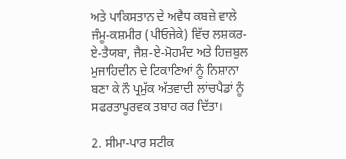ਅਤੇ ਪਾਕਿਸਤਾਨ ਦੇ ਅਵੈਧ ਕਬਜ਼ੇ ਵਾਲੇ ਜੰਮੂ-ਕਸ਼ਮੀਰ (ਪੀਓਜੇਕੇ) ਵਿੱਚ ਲਸ਼ਕਰ-ਏ-ਤੈਯਬਾ, ਜੈਸ਼-ਏ-ਮੋਹਮੰਦ ਅਤੇ ਹਿਜ਼ਬੁਲ ਮੁਜਾਹਿਦੀਨ ਦੇ ਟਿਕਾਣਿਆਂ ਨੂੰ ਨਿਸ਼ਾਨਾ ਬਣਾ ਕੇ ਨੌ ਪ੍ਰਮੁੱਕ ਅੱਤਵਾਦੀ ਲਾਂਚਪੈਡਾਂ ਨੂੰ ਸਫਰਤਾਪੂਰਵਕ ਤਬਾਹ ਕਰ ਦਿੱਤਾ।

2. ਸੀਮਾ-ਪਾਰ ਸਟੀਕ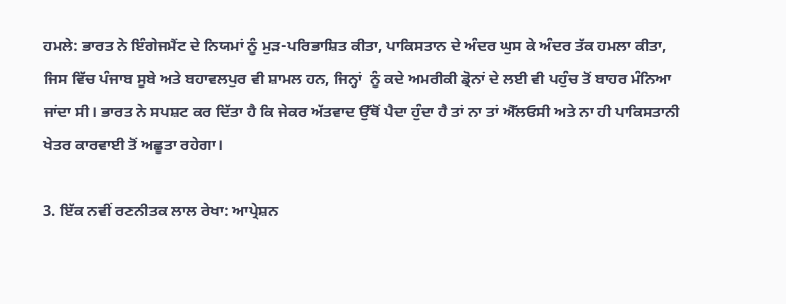ਹਮਲੇ: ਭਾਰਤ ਨੇ ਇੰਗੇਜਮੈਂਟ ਦੇ ਨਿਯਮਾਂ ਨੂੰ ਮੁੜ-ਪਰਿਭਾਸ਼ਿਤ ਕੀਤਾ, ਪਾਕਿਸਤਾਨ ਦੇ ਅੰਦਰ ਘੁਸ ਕੇ ਅੰਦਰ ਤੱਕ ਹਮਲਾ ਕੀਤਾ, ਜਿਸ ਵਿੱਚ ਪੰਜਾਬ ਸੂਬੇ ਅਤੇ ਬਹਾਵਲਪੁਰ ਵੀ ਸ਼ਾਮਲ ਹਨ, ਜਿਨ੍ਹਾਂ  ਨੂੰ ਕਦੇ ਅਮਰੀਕੀ ਡ੍ਰੋਨਾਂ ਦੇ ਲਈ ਵੀ ਪਹੁੰਚ ਤੋਂ ਬਾਹਰ ਮੰਨਿਆ ਜਾਂਦਾ ਸੀ। ਭਾਰਤ ਨੇ ਸਪਸ਼ਟ ਕਰ ਦਿੱਤਾ ਹੈ ਕਿ ਜੇਕਰ ਅੱਤਵਾਦ ਉੱਥੋਂ ਪੈਦਾ ਹੁੰਦਾ ਹੈ ਤਾਂ ਨਾ ਤਾਂ ਐੱਲਓਸੀ ਅਤੇ ਨਾ ਹੀ ਪਾਕਿਸਤਾਨੀ ਖੇਤਰ ਕਾਰਵਾਈ ਤੋਂ ਅਛੂਤਾ ਰਹੇਗਾ।

3. ਇੱਕ ਨਵੀਂ ਰਣਨੀਤਕ ਲਾਲ ਰੇਖਾ: ਆਪ੍ਰੇਸ਼ਨ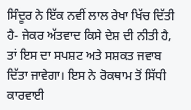ਸਿੰਦੂਰ ਨੇ ਇੱਕ ਨਵੀਂ ਲਾਲ ਰੇਖਾ ਖਿੱਚ ਦਿੱਤੀ ਹੈ- ਜੇਕਰ ਅੱਤਵਾਦ ਕਿਸੇ ਦੇਸ਼ ਦੀ ਨੀਤੀ ਹੈ, ਤਾਂ ਇਸ ਦਾ ਸਪਸ਼ਟ ਅਤੇ ਸਸ਼ਕਤ ਜਵਾਬ ਦਿੱਤਾ ਜਾਵੇਗਾ। ਇਸ ਨੇ ਰੋਕਥਾਮ ਤੋਂ ਸਿੱਧੀ ਕਾਰਵਾਈ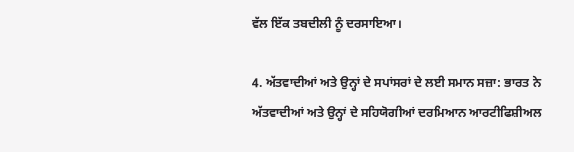ਵੱਲ ਇੱਕ ਤਬਦੀਲੀ ਨੂੰ ਦਰਸਾਇਆ।

4. ਅੱਤਵਾਦੀਆਂ ਅਤੇ ਉਨ੍ਹਾਂ ਦੇ ਸਪਾਂਸਰਾਂ ਦੇ ਲਈ ਸਮਾਨ ਸਜ਼ਾ: ਭਾਰਤ ਨੇ ਅੱਤਵਾਦੀਆਂ ਅਤੇ ਉਨ੍ਹਾਂ ਦੇ ਸਹਿਯੋਗੀਆਂ ਦਰਮਿਆਨ ਆਰਟੀਫਿਸ਼ੀਅਲ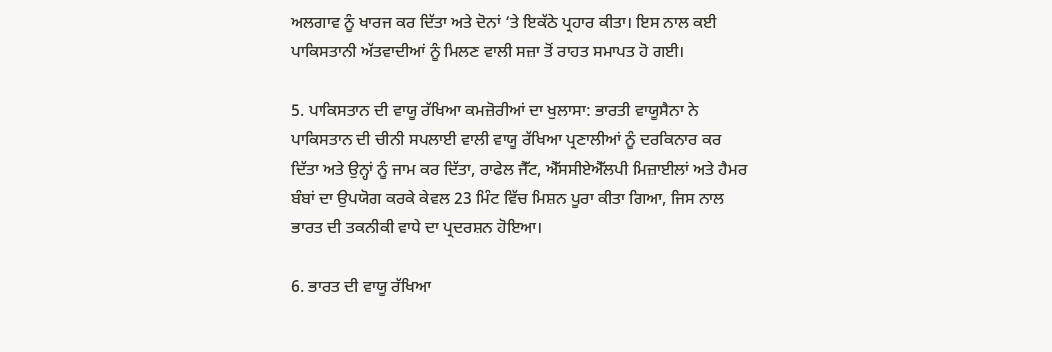ਅਲਗਾਵ ਨੂੰ ਖਾਰਜ ਕਰ ਦਿੱਤਾ ਅਤੇ ਦੋਨਾਂ ‘ਤੇ ਇਕੱਠੇ ਪ੍ਰਹਾਰ ਕੀਤਾ। ਇਸ ਨਾਲ ਕਈ ਪਾਕਿਸਤਾਨੀ ਅੱਤਵਾਦੀਆਂ ਨੂੰ ਮਿਲਣ ਵਾਲੀ ਸਜ਼ਾ ਤੋਂ ਰਾਹਤ ਸਮਾਪਤ ਹੋ ਗਈ।

5. ਪਾਕਿਸਤਾਨ ਦੀ ਵਾਯੂ ਰੱਖਿਆ ਕਮਜ਼ੋਰੀਆਂ ਦਾ ਖੁਲਾਸਾ: ਭਾਰਤੀ ਵਾਯੂਸੈਨਾ ਨੇ ਪਾਕਿਸਤਾਨ ਦੀ ਚੀਨੀ ਸਪਲਾਈ ਵਾਲੀ ਵਾਯੂ ਰੱਖਿਆ ਪ੍ਰਣਾਲੀਆਂ ਨੂੰ ਦਰਕਿਨਾਰ ਕਰ ਦਿੱਤਾ ਅਤੇ ਉਨ੍ਹਾਂ ਨੂੰ ਜਾਮ ਕਰ ਦਿੱਤਾ, ਰਾਫੇਲ ਜੈੱਟ, ਐੱਸਸੀਏਐੱਲਪੀ ਮਿਜ਼ਾਈਲਾਂ ਅਤੇ ਹੈਮਰ ਬੰਬਾਂ ਦਾ ਉਪਯੋਗ ਕਰਕੇ ਕੇਵਲ 23 ਮਿੰਟ ਵਿੱਚ ਮਿਸ਼ਨ ਪੂਰਾ ਕੀਤਾ ਗਿਆ, ਜਿਸ ਨਾਲ ਭਾਰਤ ਦੀ ਤਕਨੀਕੀ ਵਾਧੇ ਦਾ ਪ੍ਰਦਰਸ਼ਨ ਹੋਇਆ।

6. ਭਾਰਤ ਦੀ ਵਾਯੂ ਰੱਖਿਆ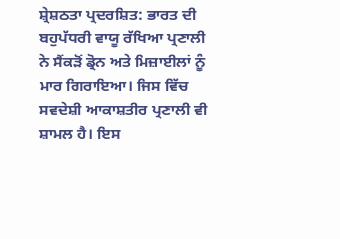ਸ਼੍ਰੇਸ਼ਠਤਾ ਪ੍ਰਦਰਸ਼ਿਤ: ਭਾਰਤ ਦੀ ਬਹੁਪੱਧਰੀ ਵਾਯੂ ਰੱਖਿਆ ਪ੍ਰਣਾਲੀ ਨੇ ਸੈਂਕੜੋਂ ਡ੍ਰੋਨ ਅਤੇ ਮਿਜ਼ਾਈਲਾਂ ਨੂੰ ਮਾਰ ਗਿਰਾਇਆ। ਜਿਸ ਵਿੱਚ ਸਵਦੇਸ਼ੀ ਆਕਾਸ਼ਤੀਰ ਪ੍ਰਣਾਲੀ ਵੀ ਸ਼ਾਮਲ ਹੈ। ਇਸ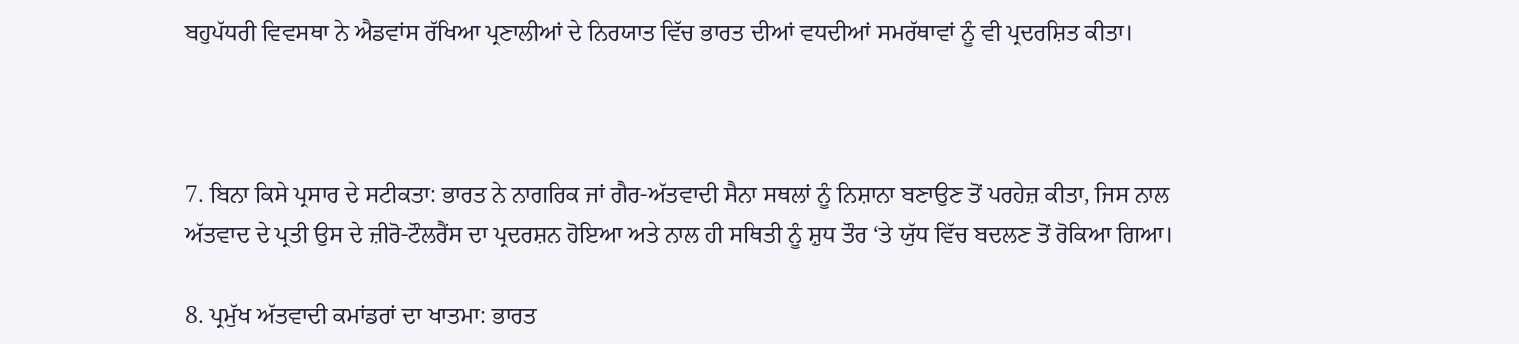ਬਹੁਪੱਧਰੀ ਵਿਵਸਥਾ ਨੇ ਐਡਵਾਂਸ ਰੱਖਿਆ ਪ੍ਰਣਾਲੀਆਂ ਦੇ ਨਿਰਯਾਤ ਵਿੱਚ ਭਾਰਤ ਦੀਆਂ ਵਧਦੀਆਂ ਸਮਰੱਥਾਵਾਂ ਨੂੰ ਵੀ ਪ੍ਰਦਰਸ਼ਿਤ ਕੀਤਾ।



7. ਬਿਨਾ ਕਿਸੇ ਪ੍ਰਸਾਰ ਦੇ ਸਟੀਕਤਾ: ਭਾਰਤ ਨੇ ਨਾਗਰਿਕ ਜਾਂ ਗੈਰ-ਅੱਤਵਾਦੀ ਸੈਨਾ ਸਥਲਾਂ ਨੂੰ ਨਿਸ਼ਾਨਾ ਬਣਾਉਣ ਤੋਂ ਪਰਹੇਜ਼ ਕੀਤਾ, ਜਿਸ ਨਾਲ ਅੱਤਵਾਦ ਦੇ ਪ੍ਰਤੀ ਉਸ ਦੇ ਜ਼ੀਰੋ-ਟੌਲਰੈਂਸ ਦਾ ਪ੍ਰਦਰਸ਼ਨ ਹੋਇਆ ਅਤੇ ਨਾਲ ਹੀ ਸਥਿਤੀ ਨੂੰ ਸ਼ੁਧ ਤੌਰ ‘ਤੇ ਯੁੱਧ ਵਿੱਚ ਬਦਲਣ ਤੋਂ ਰੋਕਿਆ ਗਿਆ।

8. ਪ੍ਰਮੁੱਖ ਅੱਤਵਾਦੀ ਕਮਾਂਡਰਾਂ ਦਾ ਖਾਤਮਾ: ਭਾਰਤ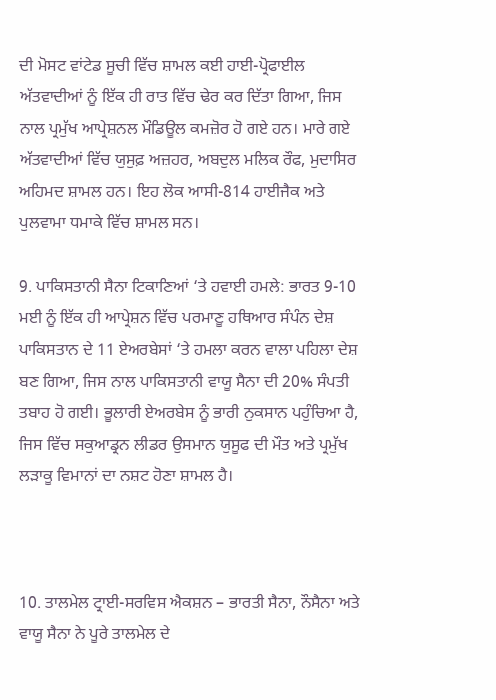ਦੀ ਮੋਸਟ ਵਾਂਟੇਡ ਸੂਚੀ ਵਿੱਚ ਸ਼ਾਮਲ ਕਈ ਹਾਈ-ਪ੍ਰੋਫਾਈਲ ਅੱਤਵਾਦੀਆਂ ਨੂੰ ਇੱਕ ਹੀ ਰਾਤ ਵਿੱਚ ਢੇਰ ਕਰ ਦਿੱਤਾ ਗਿਆ, ਜਿਸ ਨਾਲ ਪ੍ਰਮੁੱਖ ਆਪ੍ਰੇਸ਼ਨਲ ਮੌਡਿਊਲ ਕਮਜ਼ੋਰ ਹੋ ਗਏ ਹਨ। ਮਾਰੇ ਗਏ ਅੱਤਵਾਦੀਆਂ ਵਿੱਚ ਯੁਸੁਫ਼ ਅਜ਼ਹਰ, ਅਬਦੁਲ ਮਲਿਕ ਰੌਫ, ਮੁਦਾਸਿਰ ਅਹਿਮਦ ਸ਼ਾਮਲ ਹਨ। ਇਹ ਲੋਕ ਆਸੀ-814 ਹਾਈਜੈਕ ਅਤੇ ਪੁਲਵਾਮਾ ਧਮਾਕੇ ਵਿੱਚ ਸ਼ਾਮਲ ਸਨ।

9. ਪਾਕਿਸਤਾਨੀ ਸੈਨਾ ਟਿਕਾਣਿਆਂ ‘ਤੇ ਹਵਾਈ ਹਮਲੇ: ਭਾਰਤ 9-10 ਮਈ ਨੂੰ ਇੱਕ ਹੀ ਆਪ੍ਰੇਸ਼ਨ ਵਿੱਚ ਪਰਮਾਣੂ ਹਥਿਆਰ ਸੰਪੰਨ ਦੇਸ਼ ਪਾਕਿਸਤਾਨ ਦੇ 11 ਏਅਰਬੇਸਾਂ ‘ਤੇ ਹਮਲਾ ਕਰਨ ਵਾਲਾ ਪਹਿਲਾ ਦੇਸ਼ ਬਣ ਗਿਆ, ਜਿਸ ਨਾਲ ਪਾਕਿਸਤਾਨੀ ਵਾਯੂ ਸੈਨਾ ਦੀ 20% ਸੰਪਤੀ ਤਬਾਹ ਹੋ ਗਈ। ਭੂਲਾਰੀ ਏਅਰਬੇਸ ਨੂੰ ਭਾਰੀ ਨੁਕਸਾਨ ਪਹੁੰਚਿਆ ਹੈ, ਜਿਸ ਵਿੱਚ ਸਕੁਆਡ੍ਰਨ ਲੀਡਰ ਉਸਮਾਨ ਯੁਸੂਫ ਦੀ ਮੌਤ ਅਤੇ ਪ੍ਰਮੁੱਖ ਲੜਾਕੂ ਵਿਮਾਨਾਂ ਦਾ ਨਸ਼ਟ ਹੋਣਾ ਸ਼ਾਮਲ ਹੈ।



10. ਤਾਲਮੇਲ ਟ੍ਰਾਈ-ਸਰਵਿਸ ਐਕਸ਼ਨ – ਭਾਰਤੀ ਸੈਨਾ, ਨੌਸੈਨਾ ਅਤੇ ਵਾਯੂ ਸੈਨਾ ਨੇ ਪੂਰੇ ਤਾਲਮੇਲ ਦੇ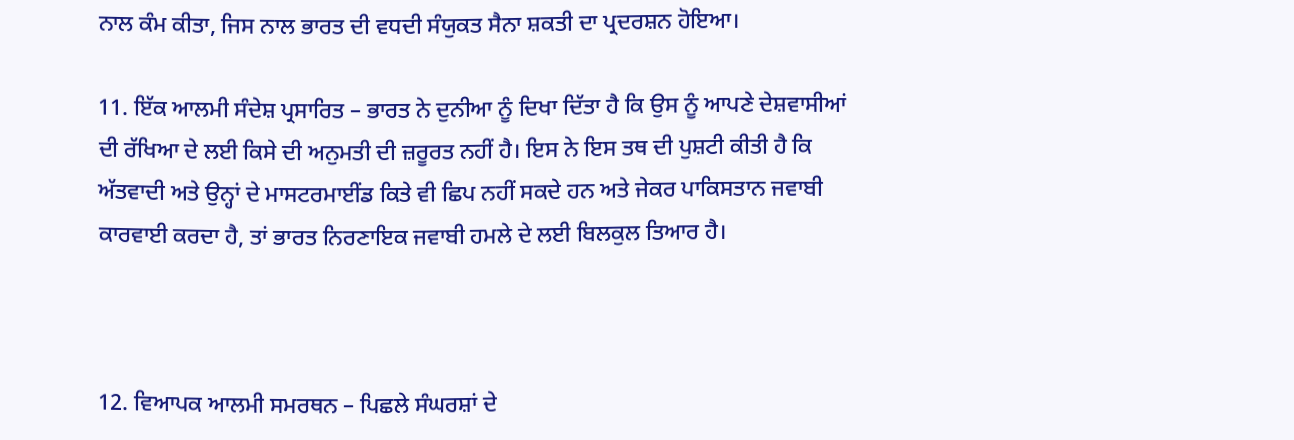ਨਾਲ ਕੰਮ ਕੀਤਾ, ਜਿਸ ਨਾਲ ਭਾਰਤ ਦੀ ਵਧਦੀ ਸੰਯੁਕਤ ਸੈਨਾ ਸ਼ਕਤੀ ਦਾ ਪ੍ਰਦਰਸ਼ਨ ਹੋਇਆ।

11. ਇੱਕ ਆਲਮੀ ਸੰਦੇਸ਼ ਪ੍ਰਸਾਰਿਤ – ਭਾਰਤ ਨੇ ਦੁਨੀਆ ਨੂੰ ਦਿਖਾ ਦਿੱਤਾ ਹੈ ਕਿ ਉਸ ਨੂੰ ਆਪਣੇ ਦੇਸ਼ਵਾਸੀਆਂ ਦੀ ਰੱਖਿਆ ਦੇ ਲਈ ਕਿਸੇ ਦੀ ਅਨੁਮਤੀ ਦੀ ਜ਼ਰੂਰਤ ਨਹੀਂ ਹੈ। ਇਸ ਨੇ ਇਸ ਤਥ ਦੀ ਪੁਸ਼ਟੀ ਕੀਤੀ ਹੈ ਕਿ ਅੱਤਵਾਦੀ ਅਤੇ ਉਨ੍ਹਾਂ ਦੇ ਮਾਸਟਰਮਾਈਂਡ ਕਿਤੇ ਵੀ ਛਿਪ ਨਹੀਂ ਸਕਦੇ ਹਨ ਅਤੇ ਜੇਕਰ ਪਾਕਿਸਤਾਨ ਜਵਾਬੀ ਕਾਰਵਾਈ ਕਰਦਾ ਹੈ, ਤਾਂ ਭਾਰਤ ਨਿਰਣਾਇਕ ਜਵਾਬੀ ਹਮਲੇ ਦੇ ਲਈ ਬਿਲਕੁਲ ਤਿਆਰ ਹੈ।



12. ਵਿਆਪਕ ਆਲਮੀ ਸਮਰਥਨ – ਪਿਛਲੇ ਸੰਘਰਸ਼ਾਂ ਦੇ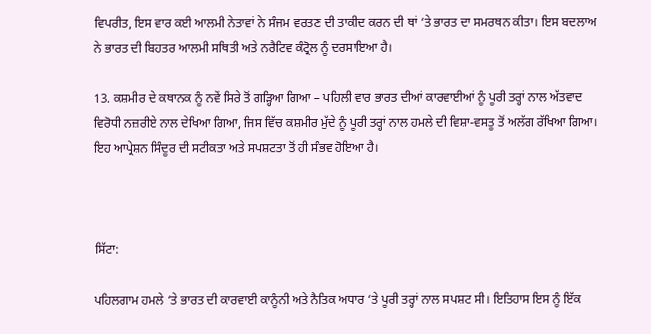ਵਿਪਰੀਤ, ਇਸ ਵਾਰ ਕਈ ਆਲਮੀ ਨੇਤਾਵਾਂ ਨੇ ਸੰਜਮ ਵਰਤਣ ਦੀ ਤਾਕੀਦ ਕਰਨ ਦੀ ਥਾਂ ‘ਤੇ ਭਾਰਤ ਦਾ ਸਮਰਥਨ ਕੀਤਾ। ਇਸ ਬਦਲਾਅ ਨੇ ਭਾਰਤ ਦੀ ਬਿਹਤਰ ਆਲਮੀ ਸਥਿਤੀ ਅਤੇ ਨਰੈਟਿਵ ਕੰਟ੍ਰੋਲ ਨੂੰ ਦਰਸਾਇਆ ਹੈ।

13. ਕਸ਼ਮੀਰ ਦੇ ਕਥਾਨਕ ਨੂੰ ਨਵੇਂ ਸਿਰੇ ਤੋਂ ਗੜ੍ਹਿਆ ਗਿਆ – ਪਹਿਲੀ ਵਾਰ ਭਾਰਤ ਦੀਆਂ ਕਾਰਵਾਈਆਂ ਨੂੰ ਪੂਰੀ ਤਰ੍ਹਾਂ ਨਾਲ ਅੱਤਵਾਦ ਵਿਰੋਧੀ ਨਜ਼ਰੀਏ ਨਾਲ ਦੇਖਿਆ ਗਿਆ, ਜਿਸ ਵਿੱਚ ਕਸ਼ਮੀਰ ਮੁੱਦੇ ਨੂੰ ਪੂਰੀ ਤਰ੍ਹਾਂ ਨਾਲ ਹਮਲੇ ਦੀ ਵਿਸ਼ਾ-ਵਸਤੂ ਤੋਂ ਅਲੱਗ ਰੱਖਿਆ ਗਿਆ। ਇਹ ਆਪ੍ਰੇਸ਼ਨ ਸਿੰਦੂਰ ਦੀ ਸਟੀਕਤਾ ਅਤੇ ਸਪਸ਼ਟਤਾ ਤੋਂ ਹੀ ਸੰਭਵ ਹੋਇਆ ਹੈ।



ਸਿੱਟਾ:

ਪਹਿਲਗਾਮ ਹਮਲੇ ‘ਤੇ ਭਾਰਤ ਦੀ ਕਾਰਵਾਈ ਕਾਨੂੰਨੀ ਅਤੇ ਨੈਤਿਕ ਅਧਾਰ ‘ਤੇ ਪੂਰੀ ਤਰ੍ਹਾਂ ਨਾਲ ਸਪਸ਼ਟ ਸੀ। ਇਤਿਹਾਸ ਇਸ ਨੂੰ ਇੱਕ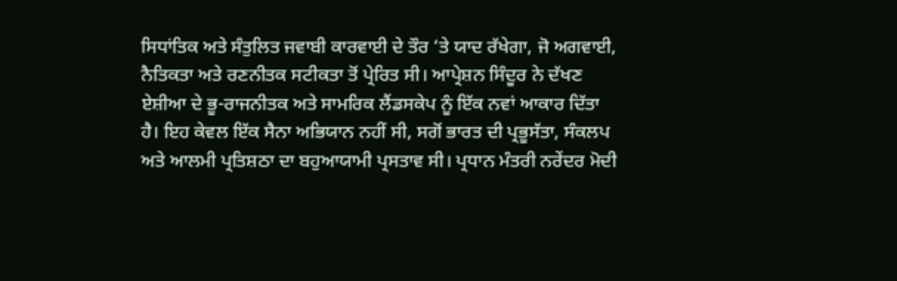ਸਿਧਾਂਤਿਕ ਅਤੇ ਸੰਤੁਲਿਤ ਜਵਾਬੀ ਕਾਰਵਾਈ ਦੇ ਤੌਰ ‘ਤੇ ਯਾਦ ਰੱਖੇਗਾ, ਜੋ ਅਗਵਾਈ, ਨੈਤਿਕਤਾ ਅਤੇ ਰਣਨੀਤਕ ਸਟੀਕਤਾ ਤੋਂ ਪ੍ਰੇਰਿਤ ਸੀ। ਆਪ੍ਰੇਸ਼ਨ ਸਿੰਦੂਰ ਨੇ ਦੱਖਣ ਏਸ਼ੀਆ ਦੇ ਭੂ-ਰਾਜਨੀਤਕ ਅਤੇ ਸਾਮਰਿਕ ਲੈਂਡਸਕੇਪ ਨੂੰ ਇੱਕ ਨਵਾਂ ਆਕਾਰ ਦਿੱਤਾ ਹੈ। ਇਹ ਕੇਵਲ ਇੱਕ ਸੈਨਾ ਅਭਿਯਾਨ ਨਹੀਂ ਸੀ, ਸਗੋਂ ਭਾਰਤ ਦੀ ਪ੍ਰਭੂਸੱਤਾ, ਸੰਕਲਪ ਅਤੇ ਆਲਮੀ ਪ੍ਰਤਿਸ਼ਠਾ ਦਾ ਬਹੁਆਯਾਮੀ ਪ੍ਰਸਤਾਵ ਸੀ। ਪ੍ਰਧਾਨ ਮੰਤਰੀ ਨਰੇਂਦਰ ਮੋਦੀ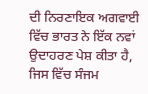ਦੀ ਨਿਰਣਾਇਕ ਅਗਵਾਈ ਵਿੱਚ ਭਾਰਤ ਨੇ ਇੱਕ ਨਵਾਂ ਉਦਾਹਰਣ ਪੇਸ਼ ਕੀਤਾ ਹੈ, ਜਿਸ ਵਿੱਚ ਸੰਜਮ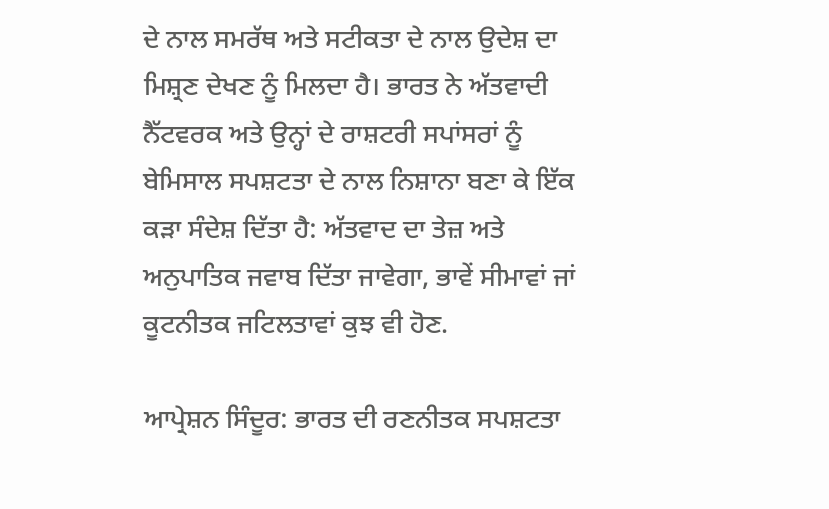ਦੇ ਨਾਲ ਸਮਰੱਥ ਅਤੇ ਸਟੀਕਤਾ ਦੇ ਨਾਲ ਉਦੇਸ਼ ਦਾ ਮਿਸ਼੍ਰਣ ਦੇਖਣ ਨੂੰ ਮਿਲਦਾ ਹੈ। ਭਾਰਤ ਨੇ ਅੱਤਵਾਦੀ ਨੈੱਟਵਰਕ ਅਤੇ ਉਨ੍ਹਾਂ ਦੇ ਰਾਸ਼ਟਰੀ ਸਪਾਂਸਰਾਂ ਨੂੰ ਬੇਮਿਸਾਲ ਸਪਸ਼ਟਤਾ ਦੇ ਨਾਲ ਨਿਸ਼ਾਨਾ ਬਣਾ ਕੇ ਇੱਕ ਕੜਾ ਸੰਦੇਸ਼ ਦਿੱਤਾ ਹੈ: ਅੱਤਵਾਦ ਦਾ ਤੇਜ਼ ਅਤੇ ਅਨੁਪਾਤਿਕ ਜਵਾਬ ਦਿੱਤਾ ਜਾਵੇਗਾ, ਭਾਵੇਂ ਸੀਮਾਵਾਂ ਜਾਂ ਕੂਟਨੀਤਕ ਜਟਿਲਤਾਵਾਂ ਕੁਝ ਵੀ ਹੋਣ.

ਆਪ੍ਰੇਸ਼ਨ ਸਿੰਦੂਰ: ਭਾਰਤ ਦੀ ਰਣਨੀਤਕ ਸਪਸ਼ਟਤਾ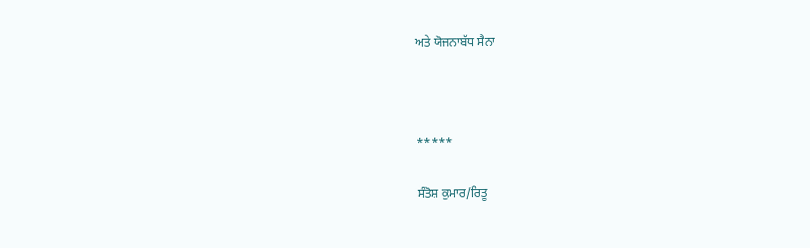ਅਤੇ ਯੋਜਨਾਬੱਧ ਸੈਨਾ



*****

ਸੰਤੋਸ਼ ਕੁਮਾਰ/ਰਿਤੂ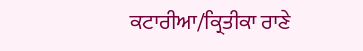ਕਟਾਰੀਆ/ਕ੍ਰਿਤੀਕਾ ਰਾਣੇ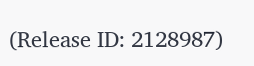(Release ID: 2128987)